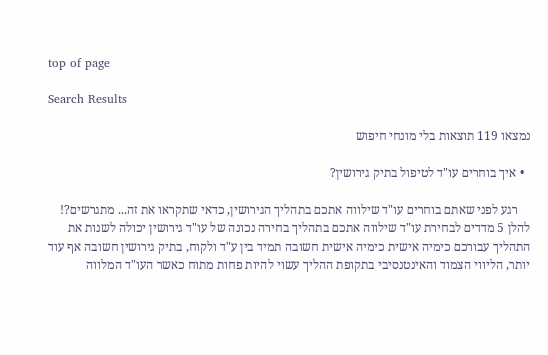top of page

Search Results

נמצאו 119 תוצאות בלי מונחי חיפוש

  • איך בוחרים עו"ד לטיפול בתיק גירושין?

    רגע לפני שאתם בוחרים עו"ד שילווה אתכם בתהליך הגירושין, כדאי שתקראו את זה... מתגרשים?! להלן 5 מדדים לבחירת עו"ד שילווה אתכם בתהליך בחירה נכונה של עו"ד גירושין יכולה לשנות את התהליך עבורכם כימיה אישית כימיה אישית חשובה תמיד בין ע"ד ולקוח, בתיק גירושין חשובה אף עוד יותר, הליווי הצמוד והאינטנסיבי בתקופת ההליך עשוי להיות פחות מתוח כאשר העו"ד המלווה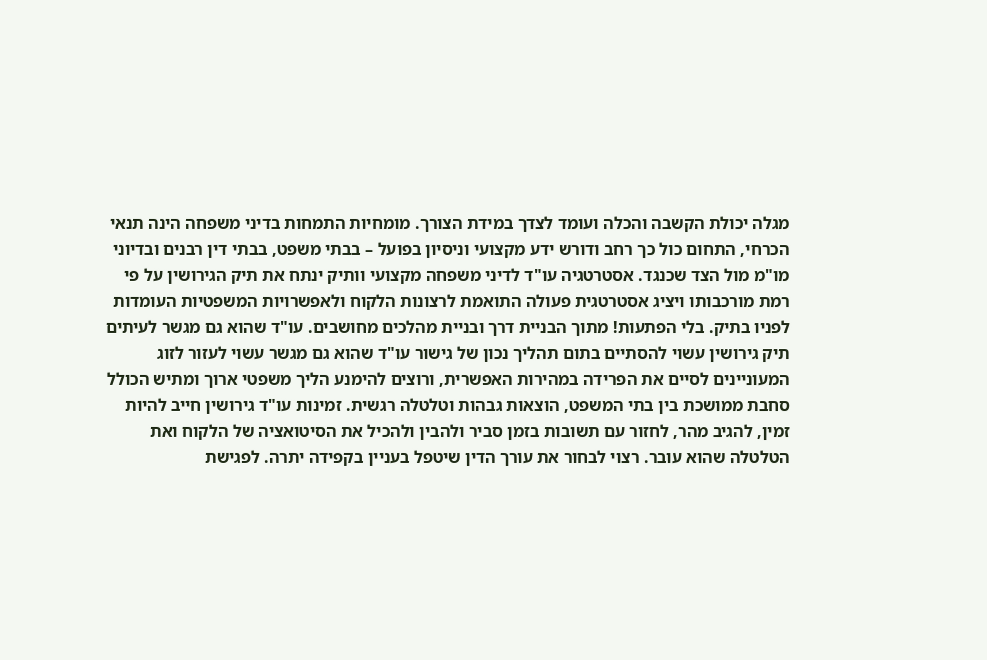מגלה יכולת הקשבה והכלה ועומד לצדך במידת הצורך. מומחיות התמחות בדיני משפחה הינה תנאי הכרחי, התחום כול כך רחב ודורש ידע מקצועי וניסיון בפועל – בבתי משפט, בבתי דין רבנים ובדיוני מו"מ מול הצד שכנגד. אסטרטגיה עו"ד לדיני משפחה מקצועי וותיק ינתח את תיק הגירושין על פי רמת מורכבותו ויציג אסטרטגית פעולה התואמת לרצונות הלקוח ולאפשרויות המשפטיות העומדות לפניו בתיק. בלי הפתעות! מתוך הבניית דרך ובניית מהלכים מחושבים. עו"ד שהוא גם מגשר לעיתים תיק גירושין עשוי להסתיים בתום תהליך נכון של גישור עו"ד שהוא גם מגשר עשוי לעזור לזוג המעוניינים לסיים את הפרידה במהירות האפשרית, ורוצים להימנע הליך משפטי ארוך ומתיש הכולל סחבת ממושכת בין בתי המשפט, הוצאות גבהות וטלטלה רגשית. זמינות עו"ד גירושין חייב להיות זמין, להגיב מהר, לחזור עם תשובות בזמן סביר ולהבין ולהכיל את הסיטואציה של הלקוח ואת הטלטלה שהוא עובר. רצוי לבחור את עורך הדין שיטפל בעניין בקפידה יתרה. לפגישת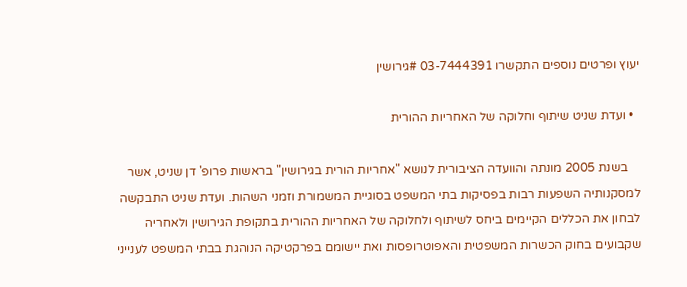יעוץ ופרטים נוספים התקשרו 03-7444391 #גירושין

  • ועדת שניט שיתוף וחלוקה של האחריות ההורית

    בשנת 2005 מונתה והוועדה הציבורית לנושא "אחריות הורית בגירושין" בראשות פרופ' דן שניט, אשר למסקנותיה השפעות רבות בפסיקות בתי המשפט בסוגיית המשמורת וזמני השהות. ועדת שניט התבקשה לבחון את הכללים הקיימים ביחס לשיתוף ולחלוקה של האחריות ההורית בתקופת הגירושין ולאחריה שקבועים בחוק הכשרות המשפטית והאפוטרופסות ואת יישומם בפרקטיקה הנוהגת בבתי המשפט לענייני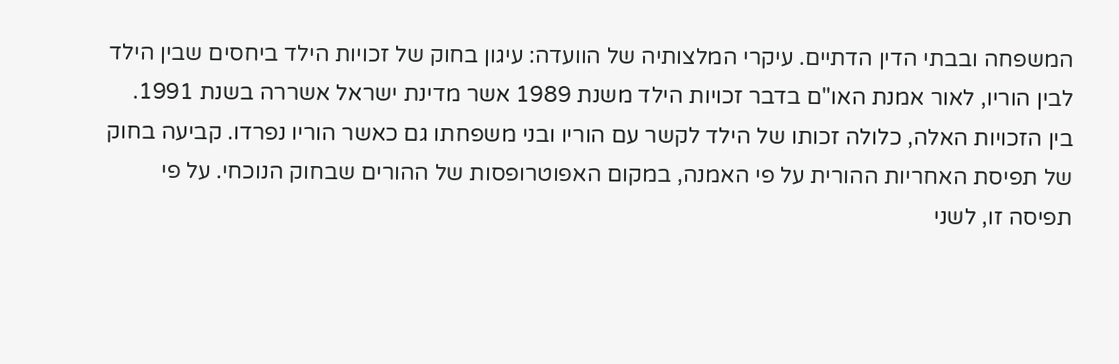המשפחה ובבתי הדין הדתיים. עיקרי המלצותיה של הוועדה: עיגון בחוק של זכויות הילד ביחסים שבין הילד לבין הוריו, לאור אמנת האו"ם בדבר זכויות הילד משנת 1989 אשר מדינת ישראל אשררה בשנת 1991. בין הזכויות האלה, כלולה זכותו של הילד לקשר עם הוריו ובני משפחתו גם כאשר הוריו נפרדו. קביעה בחוק של תפיסת האחריות ההורית על פי האמנה, במקום האפוטרופסות של ההורים שבחוק הנוכחי. על פי תפיסה זו, לשני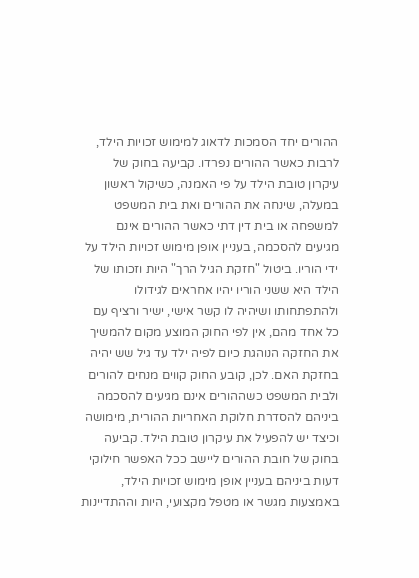ההורים יחד הסמכות לדאוג למימוש זכויות הילד, לרבות כאשר ההורים נפרדו. קביעה בחוק של עיקרון טובת הילד על פי האמנה, כשיקול ראשון במעלה, שינחה את ההורים ואת בית המשפט למשפחה או בית דין דתי כאשר ההורים אינם מגיעים להסכמה, בעניין אופן מימוש זכויות הילד על ידי הוריו. ביטול "חזקת הגיל הרך" היות וזכותו של הילד היא ששני הוריו יהיו אחראים לגידולו ולהתפתחותו ושיהיה לו קשר אישי, ישיר ורציף עם כל אחד מהם, אין לפי החוק המוצע מקום להמשיך את החזקה הנוהגת כיום לפיה ילד עד גיל שש יהיה בחזקת האם. לכן, קובע החוק קווים מנחים להורים ולבית המשפט כשההורים אינם מגיעים להסכמה ביניהם להסדרת חלוקת האחריות ההורית, מימושה וכיצד יש להפעיל את עיקרון טובת הילד. קביעה בחוק של חובת ההורים ליישב ככל האפשר חילוקי דעות ביניהם בעניין אופן מימוש זכויות הילד, באמצעות מגשר או מטפל מקצועי, היות וההתדיינות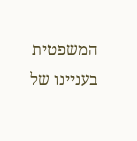המשפטית בעניינו של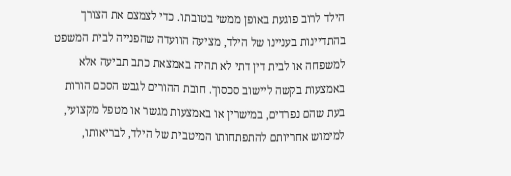הילד לרוב פוגעת באופן ממשי בטובתו. כדי לצמצם את הצורך בהתדיינות בעניינו של הילד, מציעה הוועדה שהפנייה לבית המשפט למשפחה או לבית דין דתי לא תהיה באמצאת כתב תביעה אלא באמצעות בקשה ליישוב סכסוך. חובת ההורים לגבש הסכם הורות בעת שהם נפרדים, במישרין או באמצעות מגשר או מטפל מקצועי, למימוש אחריותם להתפתחותו המיטבית של הילד, לבריאותו,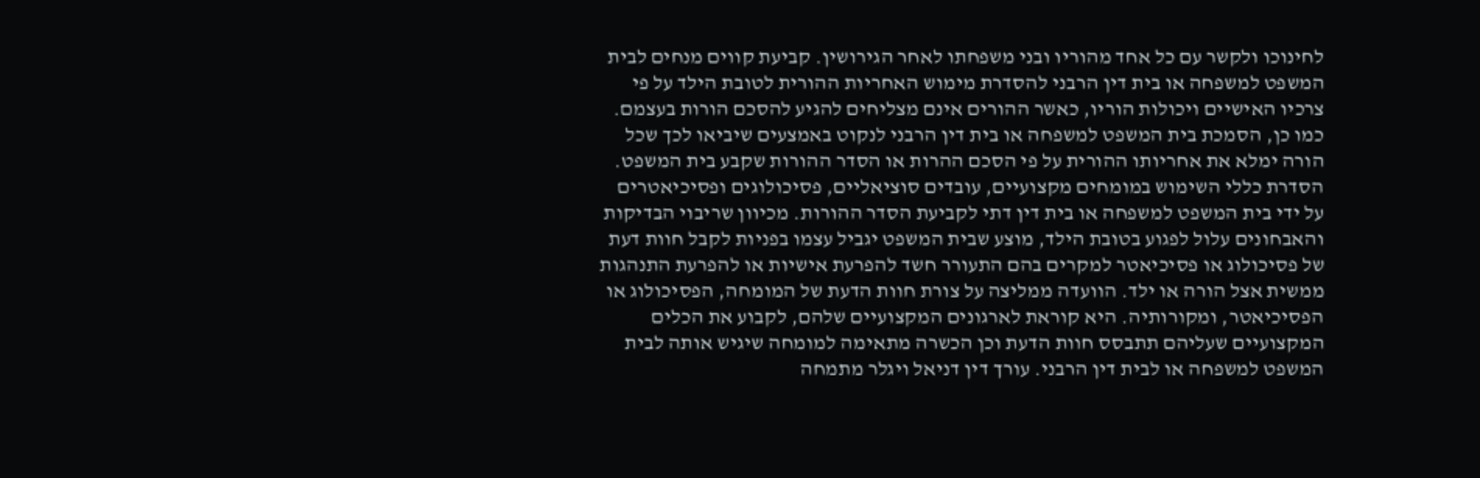לחינוכו ולקשר עם כל אחד מהוריו ובני משפחתו לאחר הגירושין. קביעת קווים מנחים לבית המשפט למשפחה או בית דין הרבני להסדרת מימוש האחריות ההורית לטובת הילד על פי צרכיו האישיים ויכולות הוריו, כאשר ההורים אינם מצליחים להגיע להסכם הורות בעצמם. כמו כן, הסמכת בית המשפט למשפחה או בית דין הרבני לנקוט באמצעים שיביאו לכך שכל הורה ימלא את אחריותו ההורית על פי הסכם ההרות או הסדר ההורות שקבע בית המשפט. הסדרת כללי השימוש במומחים מקצועיים, עובדים סוציאליים, פסיכולוגים ופסיכיאטרים על ידי בית המשפט למשפחה או בית דין דתי לקביעת הסדר ההורות. מכיוון שריבוי הבדיקות והאבחונים עלול לפגוע בטובת הילד, מוצע שבית המשפט יגביל עצמו בפניות לקבל חוות דעת של פסיכולוג או פסיכיאטר למקרים בהם התעורר חשד להפרעת אישיות או להפרעת התנהגות ממשית אצל הורה או ילד. הוועדה ממליצה על צורת חוות הדעת של המומחה, הפסיכולוג או הפסיכיאטר, ומקורותיה. היא קוראת לארגונים המקצועיים שלהם, לקבוע את הכלים המקצועיים שעליהם תתבסס חוות הדעת וכן הכשרה מתאימה למומחה שיגיש אותה לבית המשפט למשפחה או לבית דין הרבני. עורך דין דניאל ויגלר מתמחה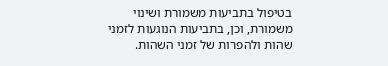בטיפול בתביעות משמורת ושינוי משמורת, וכן, בתביעות הנוגעות לזמני שהות ולהפרות של זמני השהות.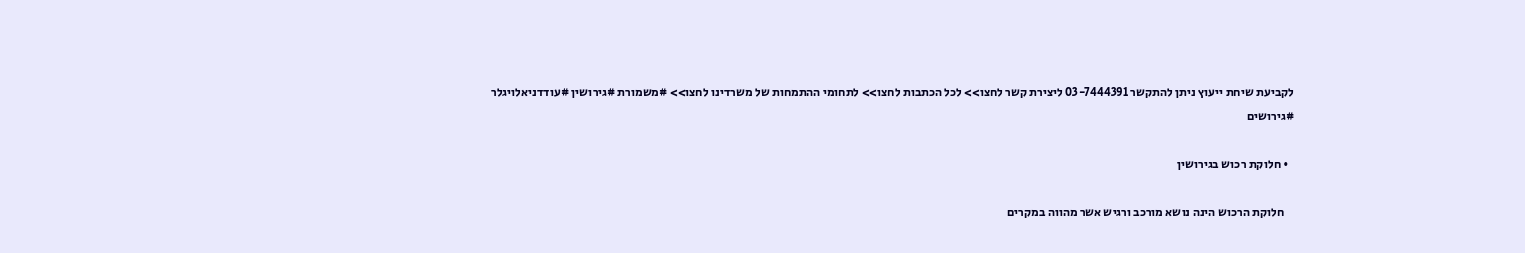לקביעת שיחת ייעוץ ניתן להתקשר 03-7444391 ליצירת קשר לחצו>> לכל הכתבות לחצו>> לתחומי ההתמחות של משרדינו לחצו>> #משמורת #גירושין #עודדניאלויגלר #גירושים

  • חלוקת רכוש בגירושין

    חלוקת הרכוש הינה נושא מורכב ורגיש אשר מהווה במקרים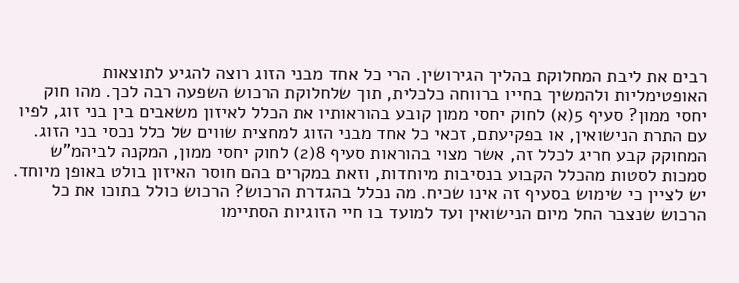רבים את ליבת המחלוקת בהליך הגירושין. הרי כל אחד מבני הזוג רוצה להגיע לתוצאות האופטימליות ולהמשיך בחייו ברווחה כלכלית, תוך שלחלוקת הרכוש השפעה רבה לכך. מהו חוק יחסי ממון? סעיף 5(א) לחוק יחסי ממון קובע בהוראותיו את הכלל לאיזון משאבים בין בני זוג, לפיו עם התרת הנישואין, או בפקיעתם, זכאי כל אחד מבני הזוג למחצית שווים של כלל נכסי בני הזוג. המחוקק קבע חריג לכלל זה, אשר מצוי בהוראות סעיף 8(2) לחוק יחסי ממון, המקנה לביהמ"ש סמכות לסטות מהכלל הקבוע בנסיבות מיוחדות, וזאת במקרים בהם חוסר האיזון בולט באופן מיוחד. יש לציין כי שימוש בסעיף זה אינו שכיח. מה נכלל בהגדרת הרכוש? הרכוש כולל בתוכו את כל הרכוש שנצבר החל מיום הנישואין ועד למועד בו חיי הזוגיות הסתיימו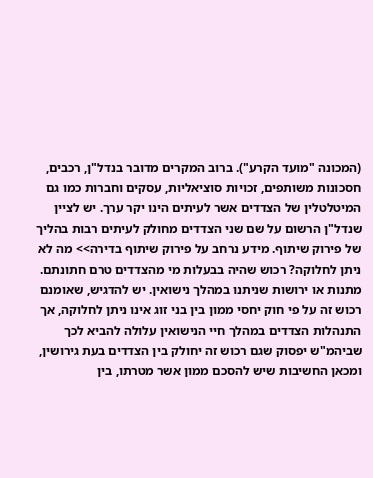(המכונה "מועד הקרע"). ברוב המקרים מדובר בנדל"ן, רכבים, חסכונות משותפים, זכויות סוציאליות, עסקים וחברות כמו גם המיטלטלין של הצדדים אשר לעיתים הינו יקר ערך. יש לציין שנדל"ן הרשום על שם שני הצדדים מחולק לעיתים רבות בהליך של פירוק שיתוף. מידע נרחב על פירוק שיתוף בדירה>> מה לא ניתן לחלוקה? רכוש שהיה בבעלות מי מהצדדים טרם חתונתם. מתנות או ירושות שניתנו במהלך נישואין. יש להדגיש, שאומנם רכוש זה על פי חוק יחסי ממון בין בני זוג אינו ניתן לחלוקה, אך התנהלות הצדדים במהלך חיי הנישואין עלולה להביא לכך שביהמ"ש יפסוק שגם רכוש זה יחולק בין הצדדים בעת גירושין, ומכאן החשיבות שיש להסכם ממון אשר מטרתו, בין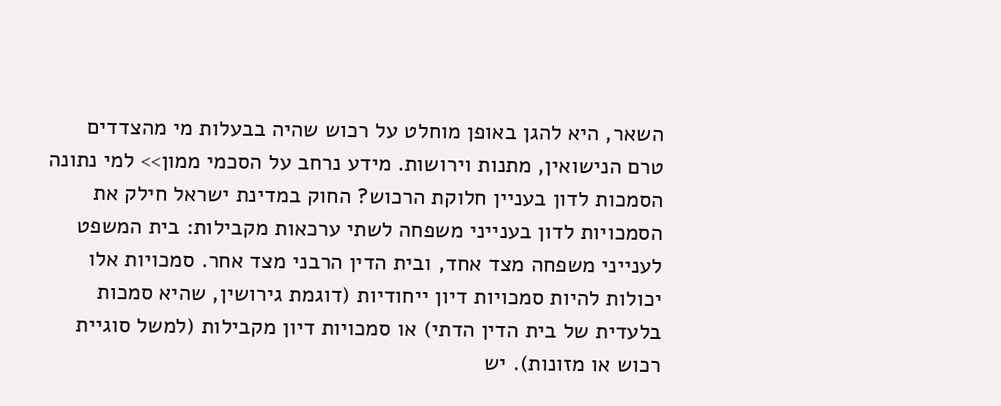השאר, היא להגן באופן מוחלט על רכוש שהיה בבעלות מי מהצדדים טרם הנישואין, מתנות וירושות. מידע נרחב על הסכמי ממון>> למי נתונה הסמכות לדון בעניין חלוקת הרכוש? החוק במדינת ישראל חילק את הסמכויות לדון בענייני משפחה לשתי ערכאות מקבילות: בית המשפט לענייני משפחה מצד אחד, ובית הדין הרבני מצד אחר. סמכויות אלו יכולות להיות סמכויות דיון ייחודיות (דוגמת גירושין, שהיא סמכות בלעדית של בית הדין הדתי) או סמכויות דיון מקבילות (למשל סוגיית רכוש או מזונות). יש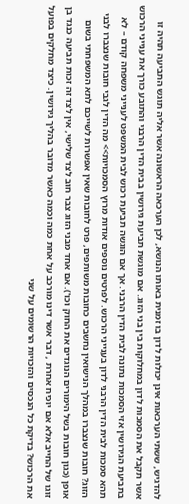להדגיש, ששתי הערכאות אינן יכולות לדון בו זמנית באותו הנושא, לכן הערכאה הראשונה אשר אליה תוגש התביעה תהיה זו אשר תקבל את הסמכות לדון במחלוקות בין בני הזוג. אם מוגשת תביעת גירושין בבית הדין הרבני והתובע כורך את ענייני הרכוש בתביעת הגירושין אזי הסמכות נתונה לבית הדין הרבני. אך אם הוגשה תביעת רכוש לבית המשפט לענייני משפחה קודם – לא תהא סמכות לבית הדין הרבני לדון בענייני הרכוש. לפרטים נוספים אודות מרוץ הסמכויות>> מה הדין לגבי חובות שנצברו לבני הזוג? חובות שנצברו במהלך הנישואין נחשבים כחובות משותפים, פרט לחובות שאין אפשרות לשייכם לתא המשפחתי בשום אופן (כגון חובות בשל הימורים הנוגדים את החוק וכו'). אם אחד מבני הזוג צבר חוב לצד שלישי, אין לצד זה זכות תביעה כנגד בן זוגו של החייב אלא אם יוכיח אחרת , דבר אשר דינו מורכב על אחת כמה וכמה כאשר מדובר בהליך גירושין. כיצד מחלקים בפועל את הרכוש? בדיקת כל הנכסים והזכויות הרשומים על שני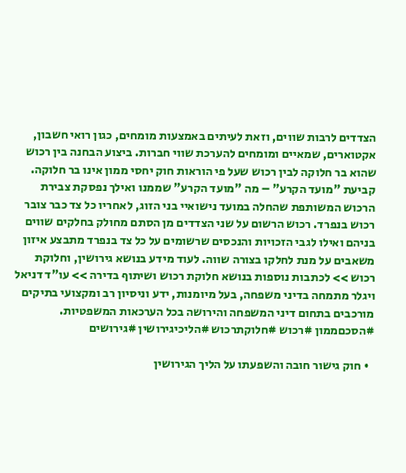הצדדים לרבות שווים, וזאת לעיתים באמצעות מומחים, כגון רואי חשבון, אקטוארים, שמאיים ומומחים להערכת שווי חברות. ביצוע הבחנה בין רכוש שהוא בר חלוקה לבין רכוש שעל פי הוראות חוק יחסי ממון אינו בר חלוקה. קביעת "מועד הקרע" – מה "מועד הקרע" שממנו ואילך נפסקת צבירת הרכוש המשותפת שהחלה במועד נישואיי בני הזוג, לאחריו כל צד כבר צובר רכוש בנפרד. רכוש הרשום על שני הצדדים מן הסתם מחולק בחלקים שווים בניהם ואילו לגבי הזכויות והנכסים שרשומים על כל צד בנפרד מתבצע איזון משאבים על מנת לחלקו בצורה שווה. לעוד מידע בנושא גירושין, וחלוקת רכוש >> לכתבות נוספות בנושא חלוקת רכוש ושיתוף בדירה >> עו"ד דניאל ויגלר מתמחה בדיני משפחה, בעל מיומנות, ידע וניסיון רב ומקצועי בתיקים מורכבים בתחום דיני המשפחה והירושה בכל הערכאות המשפטיות. #הסכםממון #רכוש #חלוקתרכוש #הליכיגירושין #גירושים

  • חוק גישור חובה והשפעתו על הליך הגירושין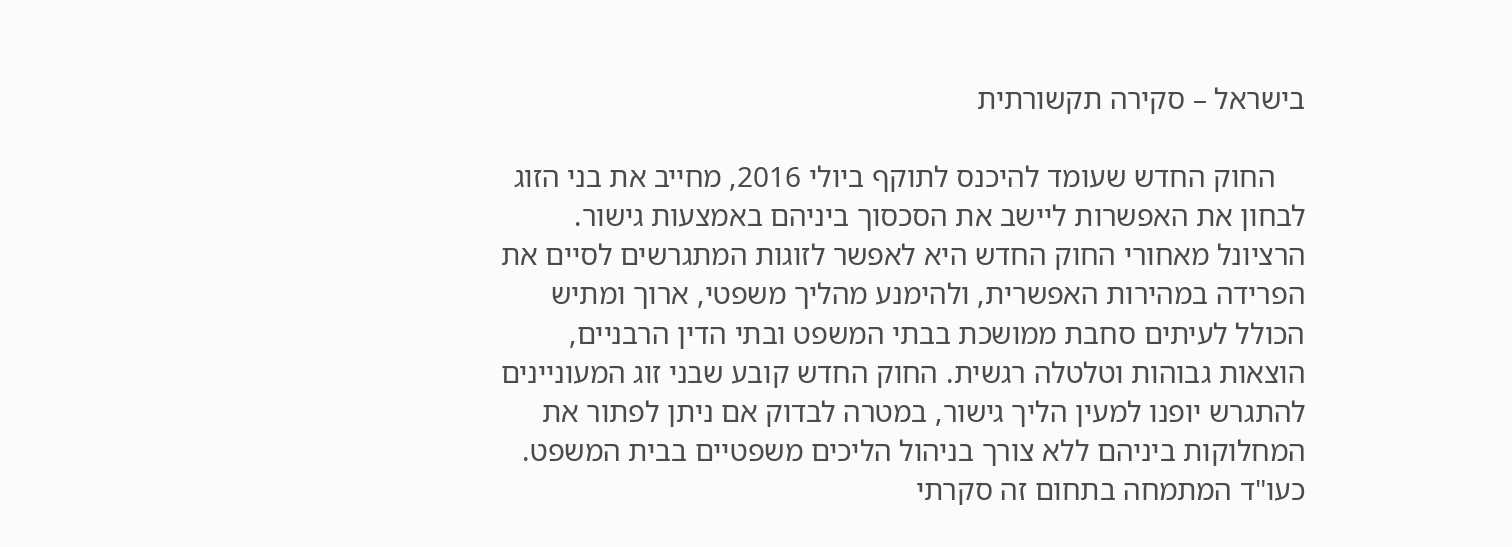בישראל – סקירה תקשורתית

    החוק החדש שעומד להיכנס לתוקף ביולי 2016, מחייב את בני הזוג לבחון את האפשרות ליישב את הסכסוך ביניהם באמצעות גישור. הרציונל מאחורי החוק החדש היא לאפשר לזוגות המתגרשים לסיים את הפרידה במהירות האפשרית, ולהימנע מהליך משפטי, ארוך ומתיש הכולל לעיתים סחבת ממושכת בבתי המשפט ובתי הדין הרבניים, הוצאות גבוהות וטלטלה רגשית. החוק החדש קובע שבני זוג המעוניינים להתגרש יופנו למעין הליך גישור, במטרה לבדוק אם ניתן לפתור את המחלוקות ביניהם ללא צורך בניהול הליכים משפטיים בבית המשפט. כעו"ד המתמחה בתחום זה סקרתי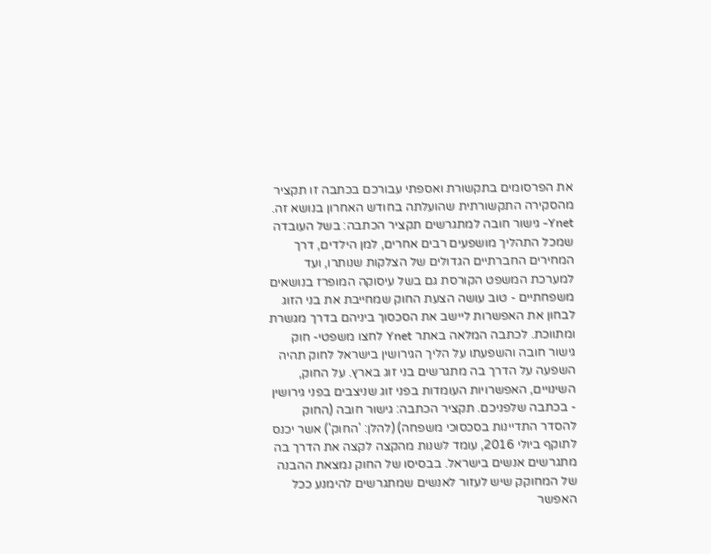את הפרסומים בתקשורת ואספתי עבורכם בכתבה זו תקציר מהסקירה התקשורתית שהועלתה בחודש האחרון בנושא זה. Ynet- גישור חובה למתגרשים תקציר הכתבה: בשל העובדה שמכל התהליך מושפעים רבים אחרים, למן הילדים, דרך המחירים החברתיים הגדולים של הצלקות שנותרו, ועד למערכת המשפט הקורסת גם בשל עיסוקה המופרז בנושאים משפחתיים - טוב עושה הצעת החוק שמחייבת את בני הזוג לבחון את האפשרות ליישב את הסכסוך ביניהם בדרך מגשרת ומתווכת. לכתבה המלאה באתר Ynet לחצו משפטי- חוק גישור חובה והשפעתו על הליך הגירושין בישראל לחוק תהיה השפעה על הדרך בה מתגרשים בני זוג בארץ. על החוק, השינויים, האפשרויות העומדות בפני זוג שניצבים בפני גירושין - בכתבה שלפניכם. תקציר הכתבה: גישור חובה (החוק להסדר התדיינות בסכסוכי משפחה) (להלן: 'החוק') אשר יכנס לתוקף ביולי 2016, עומד לשנות מהקצה לקצה את הדרך בה מתגרשים אנשים בישראל. בבסיסו של החוק נמצאת ההבנה של המחוקק שיש לעזור לאנשים שמתגרשים להימנע ככל האפשר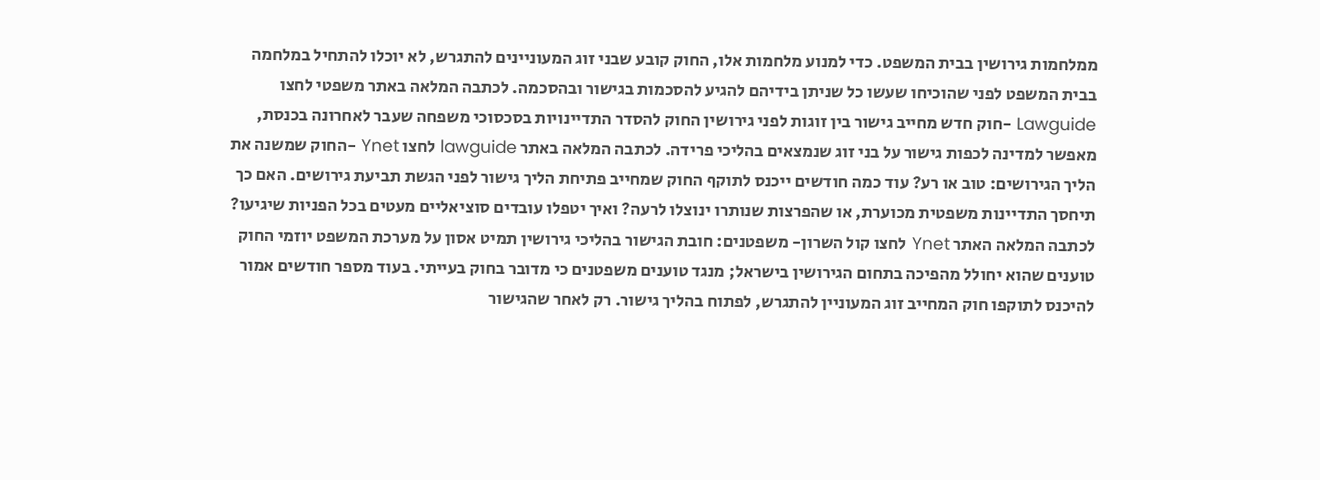ממלחמות גירושין בבית המשפט. כדי למנוע מלחמות אלו, החוק קובע שבני זוג המעוניינים להתגרש, לא יוכלו להתחיל במלחמה בבית המשפט לפני שהוכיחו שעשו כל שניתן בידיהם להגיע להסכמות בגישור ובהסכמה. לכתבה המלאה באתר משפטי לחצו Lawguide -חוק חדש מחייב גישור בין זוגות לפני גירושין החוק להסדר התדיינויות בסכסוכי משפחה שעבר לאחרונה בכנסת, מאפשר למדינה לכפות גישור על בני זוג שנמצאים בהליכי פרידה. לכתבה המלאה באתר lawguide לחצו Ynet -החוק שמשנה את הליך הגירושים: טוב או רע? עוד כמה חודשים ייכנס לתוקף החוק שמחייב פתיחת הליך גישור לפני הגשת תביעת גירושים. האם כך תיחסך התדיינות משפטית מכוערת, או שהפרצות שנותרו ינוצלו לרעה? ואיך יטפלו עובדים סוציאליים מעטים בכל הפניות שיגיעו? לכתבה המלאה האתר Ynet לחצו קול השרון- משפטנים: חובת הגישור בהליכי גירושין תמיט אסון על מערכת המשפט יוזמי החוק טוענים שהוא יחולל מהפיכה בתחום הגירושין בישראל; מנגד טוענים משפטנים כי מדובר בחוק בעייתי. בעוד מספר חודשים אמור להיכנס לתוקפו חוק המחייב זוג המעוניין להתגרש, לפתוח בהליך גישור. רק לאחר שהגישור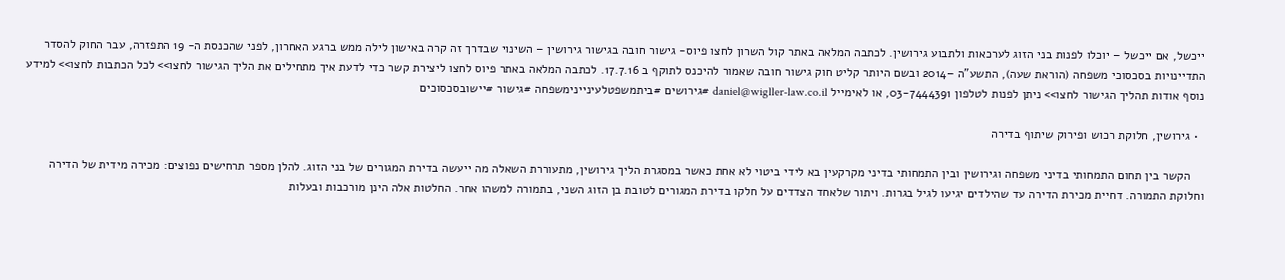ייכשל, אם ייכשל – יוכלו לפנות בני הזוג לערכאות ולתבוע גירושין. לכתבה המלאה באתר קול השרון לחצו פיוס- גישור חובה בגישור גירושין – השינוי שבדרך זה קרה באישון לילה ממש ברגע האחרון, לפני שהכנסת ה- 19 התפזרה, עבר החוק להסדר התדיינויות בסכסוכי משפחה (הוראת שעה), התשע"ה –2014 ובשם היותר קליט חוק גישור חובה שאמור להיכנס לתוקף ב 17.7.16. לכתבה המלאה באתר פיוס לחצו ליצירת קשר כדי לדעת איך מתחילים את הליך הגישור לחצו>> לכל הכתבות לחצו>> למידע נוסף אודות תהליך הגישור לחצו>> ניתן לפנות לטלפון 03-7444391, או לאימייל daniel@wigller-law.co.il #גירושים #ביתמשפטלעיניינימשפחה #גישור #יישובסכסוכים

  • גירושין, חלוקת רכוש ופירוק שיתוף בדירה

    הקשר בין תחום התמחותי בדיני משפחה וגירושין ובין התמחותי בדיני מקרקעין בא לידי ביטוי לא אחת כאשר במסגרת הליך גירושין, מתעוררת השאלה מה ייעשה בדירת המגורים של בני הזוג. להלן מספר תרחישים נפוצים: מכירה מידית של הדירה וחלוקת התמורה. דחיית מכירת הדירה עד שהילדים יגיעו לגיל בגרות. ויתור שלאחד הצדדים על חלקו בדירת המגורים לטובת בן הזוג השני, בתמורה למשהו אחר. החלטות אלה הינן מורכבות ובעלות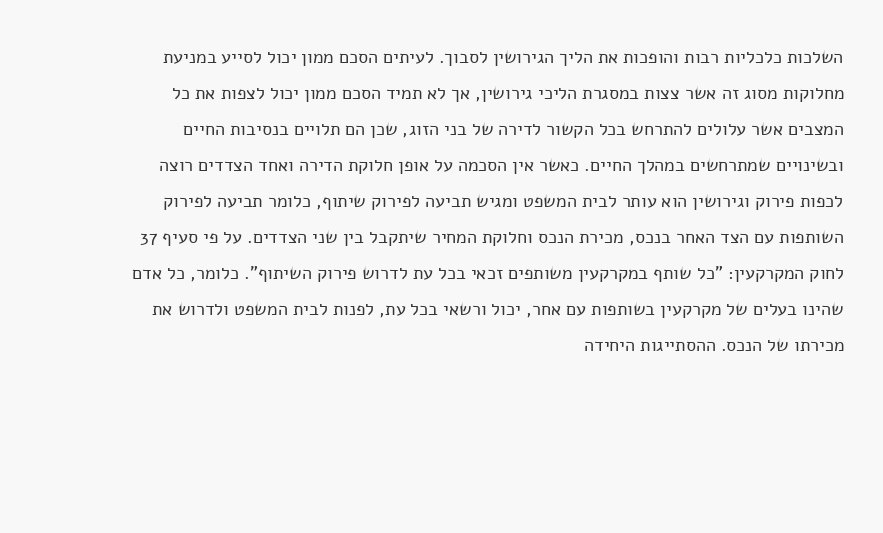השלכות כלכליות רבות והופכות את הליך הגירושין לסבוך. לעיתים הסכם ממון יכול לסייע במניעת מחלוקות מסוג זה אשר צצות במסגרת הליכי גירושין, אך לא תמיד הסכם ממון יכול לצפות את כל המצבים אשר עלולים להתרחש בכל הקשור לדירה של בני הזוג, שכן הם תלויים בנסיבות החיים ובשינויים שמתרחשים במהלך החיים. כאשר אין הסכמה על אופן חלוקת הדירה ואחד הצדדים רוצה לכפות פירוק וגירושין הוא עותר לבית המשפט ומגיש תביעה לפירוק שיתוף, כלומר תביעה לפירוק השותפות עם הצד האחר בנכס, מכירת הנכס וחלוקת המחיר שיתקבל בין שני הצדדים. על פי סעיף 37 לחוק המקרקעין: "כל שותף במקרקעין משותפים זכאי בכל עת לדרוש פירוק השיתוף". כלומר, כל אדם שהינו בעלים של מקרקעין בשותפות עם אחר, יכול ורשאי בכל עת, לפנות לבית המשפט ולדרוש את מכירתו של הנכס. ההסתייגות היחידה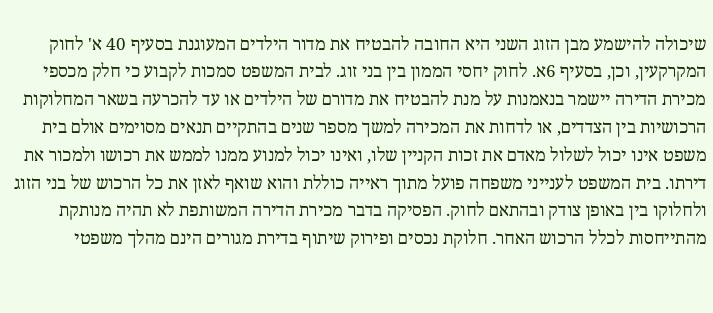שיכולה להישמע מבן הזוג השני היא החובה להבטיח את מדור הילדים המעוגנת בסעיף 40 א' לחוק המקרקעין, וכן, בסעיף 6א. לחוק יחסי הממון בין בני זוג. לבית המשפט סמכות לקבוע כי חלק מכספי מכירת הדירה יישמר בנאמנות על מנת להבטיח את מדורם של הילדים או עד להכרעה בשאר המחלוקות הרכושיות בין הצדדים, או לדחות את המכירה למשך מספר שנים בהתקיים תנאים מסוימים אולם בית משפט אינו יכול לשלול מאדם את זכות הקניין שלו, ואינו יכול למנוע ממנו לממש את רכושו ולמכור את דירתו. בית המשפט לענייני משפחה פועל מתוך ראייה כוללת והוא שואף לאזן את כל הרכוש של בני הזוג ולחלוקו בין באופן צודק ובהתאם לחוק. הפסיקה בדבר מכירת הדירה המשותפת לא תהיה מנותקת מהתייחסות לכלל הרכוש האחר. חלוקת נכסים ופירוק שיתוף בדירת מגורים הינם מהלך משפטי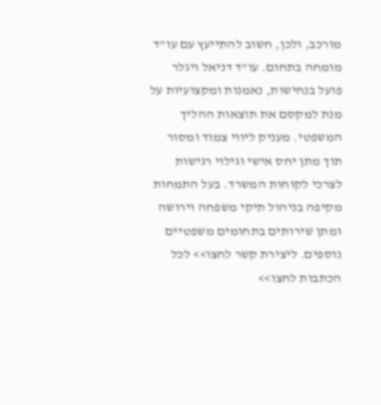מורכב, ולכן, חשוב להתייעץ עם עו"ד מומחה בתחום. עו"ד דניאל ויגלר פועל בנחישות, נאמנות ומקצועיות על מנת למקסם את תוצאות ההליך המשפטי. מעניק ליווי צמוד ומסור תוך מתן יחס אישי וגילוי רגישות לצרכי לקוחות המשרד. בעל התמחות מקיפה בניהול תיקי משפחה וירושה ומתן שירותים בתחומים משפטיים נוספים. ליצירת קשר לחצו>> לכל הכתבות לחצו>>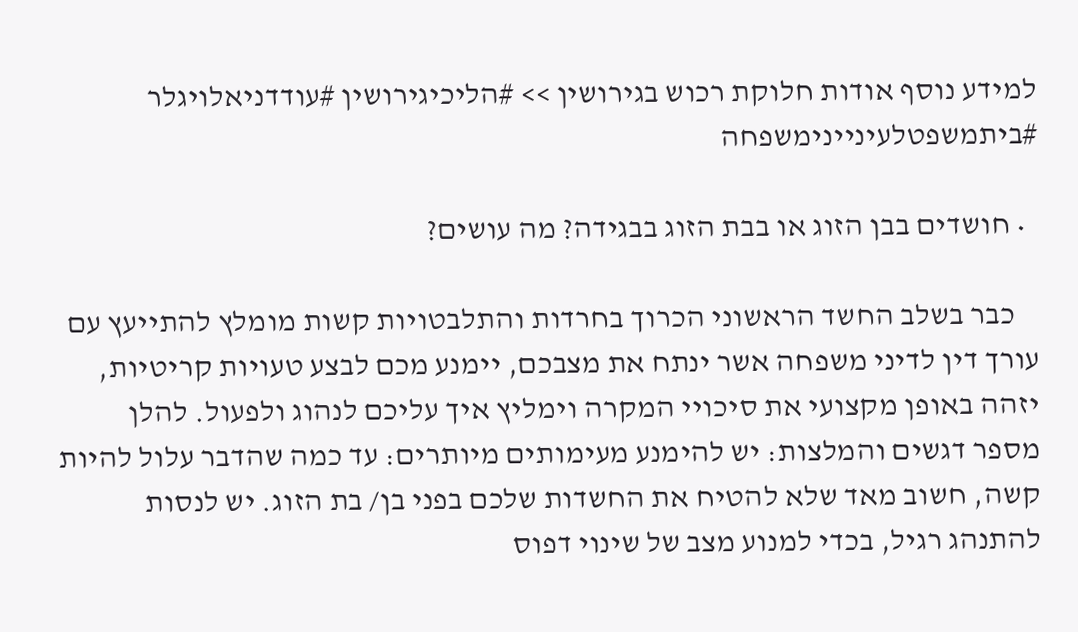למידע נוסף אודות חלוקת רכוש בגירושין >> #הליכיגירושין #עודדניאלויגלר #ביתמשפטלעיניינימשפחה

  • חושדים בבן הזוג או בבת הזוג בבגידה? מה עושים?

    כבר בשלב החשד הראשוני הכרוך בחרדות והתלבטויות קשות מומלץ להתייעץ עם עורך דין לדיני משפחה אשר ינתח את מצבכם, יימנע מכם לבצע טעויות קריטיות, יזהה באופן מקצועי את סיכויי המקרה וימליץ איך עליכם לנהוג ולפעול. להלן מספר דגשים והמלצות: יש להימנע מעימותים מיותרים: עד כמה שהדבר עלול להיות קשה, חשוב מאד שלא להטיח את החשדות שלכם בפני בן/ בת הזוג. יש לנסות להתנהג רגיל, בכדי למנוע מצב של שינוי דפוס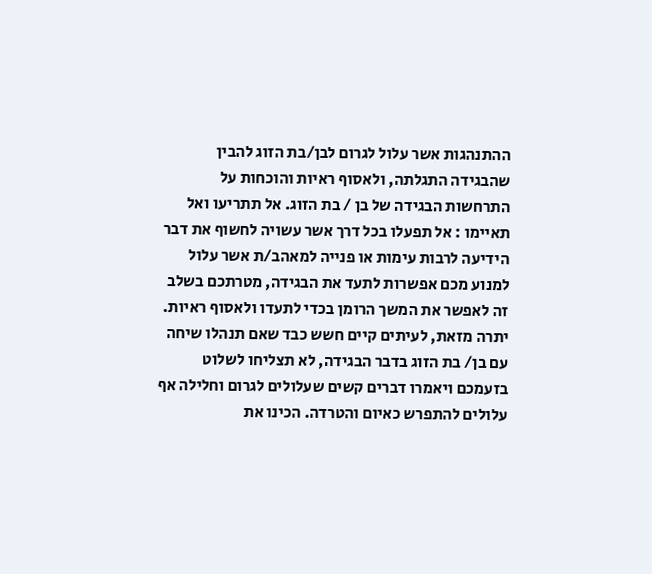ההתנהגות אשר עלול לגרום לבן/בת הזוג להבין שהבגידה התגלתה, ולאסוף ראיות והוכחות על התרחשות הבגידה של בן / בת הזוג. אל תתריעו ואל תאיימו : אל תפעלו בכל דרך אשר עשויה לחשוף את דבר הידיעה לרבות עימות או פנייה למאהב/ת אשר עלול למנוע מכם אפשרות לתעד את הבגידה, מטרתכם בשלב זה לאפשר את המשך הרומן בכדי לתעדו ולאסוף ראיות. יתרה מזאת, לעיתים קיים חשש כבד שאם תנהלו שיחה עם בן/ בת הזוג בדבר הבגידה, לא תצליחו לשלוט בזעמכם ויאמרו דברים קשים שעלולים לגרום וחלילה אף עלולים להתפרש כאיום והטרדה. הכינו את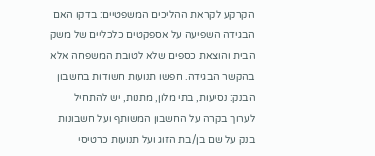הקרקע לקראת ההליכים המשפטיים: בדקו האם הבגידה השפיעה על אספקטים כלכליים של משק הבית והוצאת כספים שלא לטובת המשפחה אלא בהקשר הבגידה. חפשו תנועות חשודות בחשבון הבנק: נסיעות, בתי מלון, מתנות, יש להתחיל לערוך בקרה על החשבון המשותף ועל חשבונות בנק על שם בן/בת הזוג ועל תנועות כרטיסי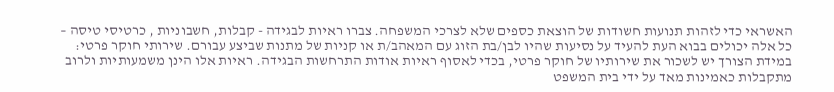האשראי כדי לזהות תנועות חשודות של הוצאת כספים שלא לצרכי המשפחה. צברו ראיות לבגידה - קבלות, חשבוניות , כרטיסי טיסה – כל אלה יכולים בבוא העת להעיד על נסיעות שהיו לבן/בת הזוג עם המאהב/ת או קניות של מתנות שביצע עבורם. שירותי חוקר פרטי: במידת הצורך יש לשכור את שירותיו של חוקר פרטי, בכדי לאסוף ראיות אודות התרחשות הבגידה. ראיות אלו הינן משמעותיות ולרוב מתקבלות כאמינות מאד על ידי בית המשפט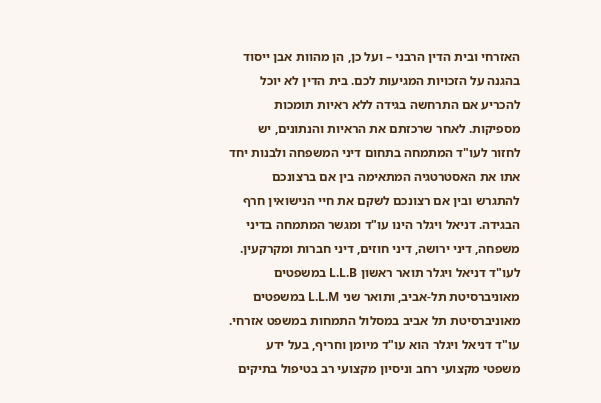האזרחי ובית הדין הרבני – ועל כן, הן מהוות אבן ייסוד בהגנה על הזכויות המגיעות לכם. בית הדין לא יוכל להכריע אם התרחשה בגידה ללא ראיות תומכות מספיקות. לאחר שרכזתם את הראיות והנתונים, יש לחזור לעו"ד המתמחה בתחום דיני המשפחה ולבנות יחד אתו את האסטרטגיה המתאימה בין אם ברצונכם להתגרש ובין אם רצונכם לשקם את חיי הנישואין חרף הבגידה. דניאל ויגלר הינו עו"ד ומגשר המתמחה בדיני משפחה, דיני ירושה, דיני חוזים, דיני חברות ומקרקעין. לעו"ד דניאל ויגלר תואר ראשון L.L.B במשפטים מאוניברסיטת תל-אביב, ותואר שני L.L.M במשפטים מאוניברסיטת תל אביב במסלול התמחות במשפט אזרחי. עו"ד דניאל ויגלר הוא עו"ד מיומן וחריף, בעל ידע משפטי מקצועי רחב וניסיון מקצועי רב בטיפול בתיקים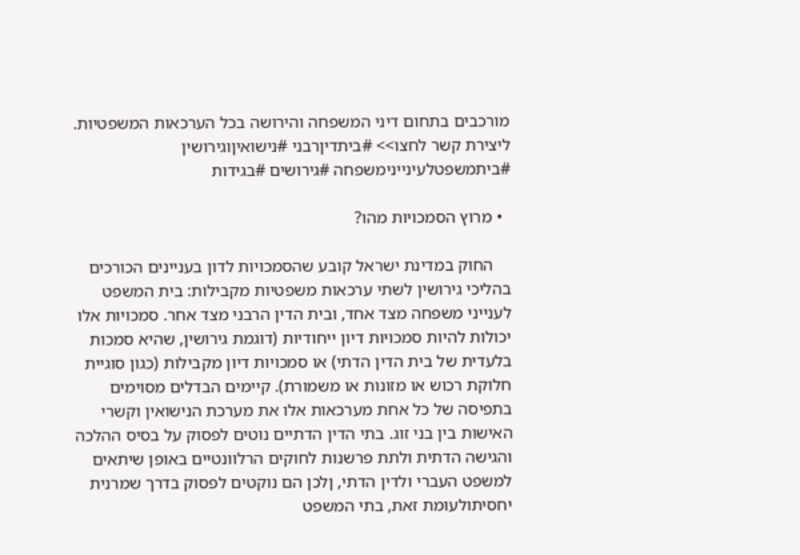מורכבים בתחום דיני המשפחה והירושה בכל הערכאות המשפטיות. ליצירת קשר לחצו>> #ביתדיןרבני #נישואיןוגירושין #ביתמשפטלעיניינימשפחה #גירושים #בגידות

  • מרוץ הסמכויות מהו?

    החוק במדינת ישראל קובע שהסמכויות לדון בעניינים הכורכים בהליכי גירושין לשתי ערכאות משפטיות מקבילות: בית המשפט לענייני משפחה מצד אחד, ובית הדין הרבני מצד אחר. סמכויות אלו יכולות להיות סמכויות דיון ייחודיות (דוגמת גירושין, שהיא סמכות בלעדית של בית הדין הדתי) או סמכויות דיון מקבילות (כגון סוגיית חלוקת רכוש או מזונות או משמורת). קיימים הבדלים מסוימים בתפיסה של כל אחת מערכאות אלו את מערכת הנישואין וקשרי האישות בין בני זוג. בתי הדין הדתיים נוטים לפסוק על בסיס ההלכה והגישה הדתית ולתת פרשנות לחוקים הרלוונטיים באופן שיתאים למשפט העברי ולדין הדתי, ןלכן הם נוקטים לפסוק בדרך שמרנית יחסיתולעומת זאת, בתי המשפט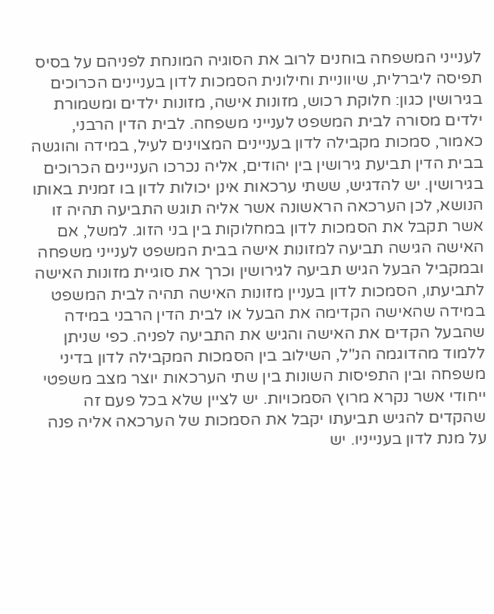לענייני המשפחה בוחנים לרוב את הסוגיה המונחת לפניהם על בסיס תפיסה ליברלית, שיווניית וחילונית הסמכות לדון בעניינים הכרוכים בגירושין כגון: חלוקת רכוש, מזונות אישה, מזונות ילדים ומשמורת ילדים מסורה לבית המשפט לענייני משפחה. לבית הדין הרבני, כאמור, סמכות מקבילה לדון בעניינים המצוינים לעיל, במידה והוגשה בבית הדין תביעת גירושין בין יהודים, אליה נכרכו העניינים הכרוכים בגירושין. יש להדגיש, ששתי ערכאות אינן יכולות לדון בו זמנית באותו הנושא, לכן הערכאה הראשונה אשר אליה תוגש התביעה תהיה זו אשר תקבל את הסמכות לדון במחלוקות בין בני הזוג. למשל, אם האישה הגישה תביעה למזונות אישה בבית המשפט לענייני משפחה ובמקביל הבעל הגיש תביעה לגירושין וכרך את סוגיית מזונות האישה לתביעתו, הסמכות לדון בעניין מזונות האישה תהיה לבית המשפט במידה שהאישה הקדימה את הבעל או לבית הדין הרבני במידה שהבעל הקדים את האישה והגיש את התביעה לפניה. כפי שניתן ללמוד מהדוגמה הנ"ל, השילוב בין הסמכות המקבילה לדון בדיני משפחה ובין התפיסות השונות בין שתי הערכאות יוצר מצב משפטי ייחודי אשר נקרא מרוץ הסמכויות. יש לציין שלא בכל פעם זה שהקדים להגיש תביעתו יקבל את הסמכות של הערכאה אליה פנה על מנת לדון בענייניו. יש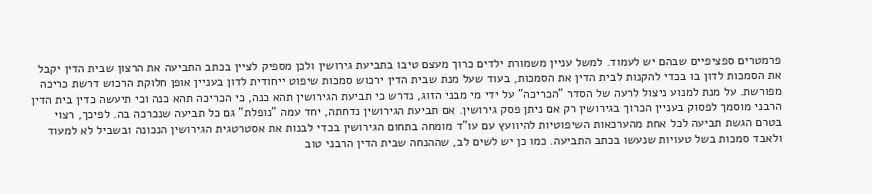פרמטרים ספציפיים שבהם יש לעמוד. למשל עניין משמורת ילדים כרוך מעצם טיבו בתביעת גירושין ולכן מספיק לציין בכתב התביעה את הרצון שבית הדין יקבל את הסמכות לדון בו בכדי להקנות לבית הדין את הסמכות, בעוד שעל מנת שבית הדין ירכוש סמכות שיפוט ייחודית לדון בעניין אופן חלוקת הרכוש דרשת כריכה מפורשת. על מנת למנוע ניצול לרעה של הסדר "הכריכה" על ידי מי מבני הזוג, נדרש כי תביעת הגירושין תהא כנה, כי הכריכה תהא כנה וכי תיעשה כדין בית הדין הרבני מוסמך לפסוק בעניין הכרוך בגירושין רק אם ניתן פסק גירושין. אם תביעת הגירושין נדחתה, יחד עמה "נופלת" גם כל תביעה שנכרכה בה. לפיכך, רצוי בטרם הגשת תביעה לכל אחת מהערכאות השיפוטיות להיוועץ עם עו"ד מומחה בתחום הגירושין בכדי לבנות את אסטרטגית הגירושין הנכונה ובשביל לא למעוד ולאבד סמכות בשל טעויות שנעשו בכתב התביעה. כמו כן יש לשים לב, שההנחה שבית הדין הרבני טוב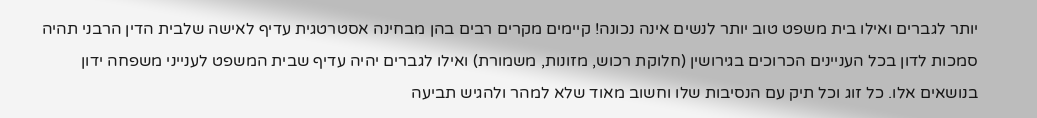יותר לגברים ואילו בית משפט טוב יותר לנשים אינה נכונה! קיימים מקרים רבים בהן מבחינה אסטרטגית עדיף לאישה שלבית הדין הרבני תהיה סמכות לדון בכל העניינים הכרוכים בגירושין (חלוקת רכוש, מזונות, משמורת) ואילו לגברים יהיה עדיף שבית המשפט לענייני משפחה ידון בנושאים אלו. כל זוג וכל תיק עם הנסיבות שלו וחשוב מאוד שלא למהר ולהגיש תביעה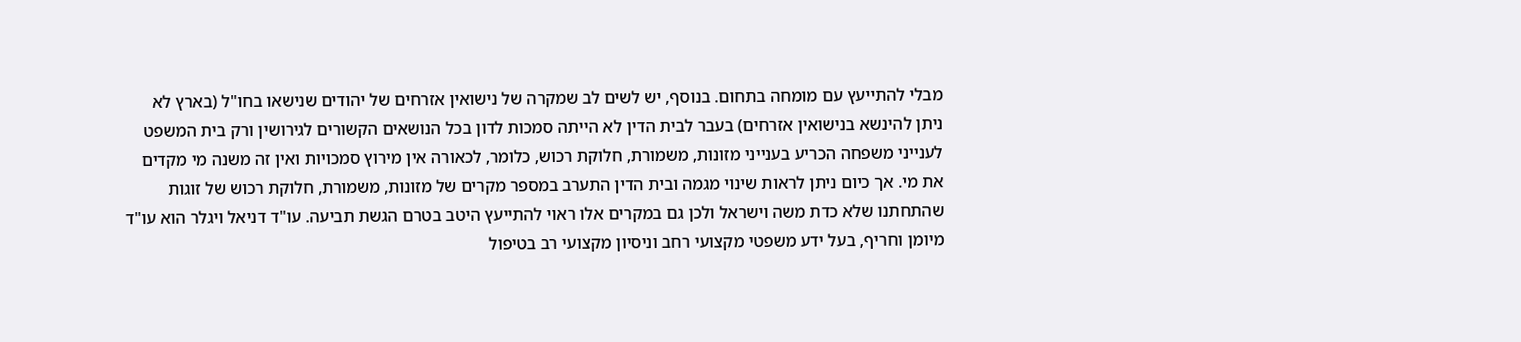מבלי להתייעץ עם מומחה בתחום. בנוסף, יש לשים לב שמקרה של נישואין אזרחים של יהודים שנישאו בחו"ל (בארץ לא ניתן להינשא בנישואין אזרחים) בעבר לבית הדין לא הייתה סמכות לדון בכל הנושאים הקשורים לגירושין ורק בית המשפט לענייני משפחה הכריע בענייני מזונות, משמורת, חלוקת רכוש, כלומר, לכאורה אין מירוץ סמכויות ואין זה משנה מי מקדים את מי. אך כיום ניתן לראות שינוי מגמה ובית הדין התערב במספר מקרים של מזונות, משמורת, חלוקת רכוש של זוגות שהתחתנו שלא כדת משה וישראל ולכן גם במקרים אלו ראוי להתייעץ היטב בטרם הגשת תביעה. עו"ד דניאל ויגלר הוא עו"ד מיומן וחריף, בעל ידע משפטי מקצועי רחב וניסיון מקצועי רב בטיפול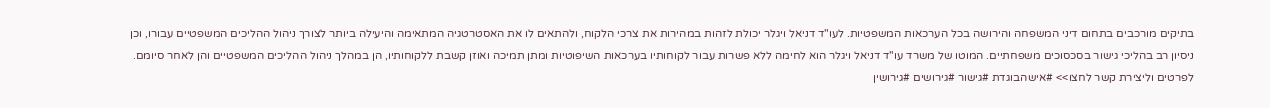בתיקים מורכבים בתחום דיני המשפחה והירושה בכל הערכאות המשפטיות. לעו"ד דניאל ויגלר יכולת לזהות במהירות את צרכי הלקוח, ולהתאים לו את האסטרטגיה המתאימה והיעילה ביותר לצורך ניהול ההליכים המשפטיים עבורו, וכן ניסיון רב בהליכי גישור בסכסוכים משפחתיים. המוטו של משרד עו"ד דניאל ויגלר הוא לחימה ללא פשרות עבור לקוחותיו בערכאות השיפוטיות ומתן תמיכה ואוזן קשבת ללקוחותיו, הן במהלך ניהול ההליכים המשפטיים והן לאחר סיומם. לפרטים וליצירת קשר לחצו>> #אישהבוגדת #גישור #גירושים #גירושין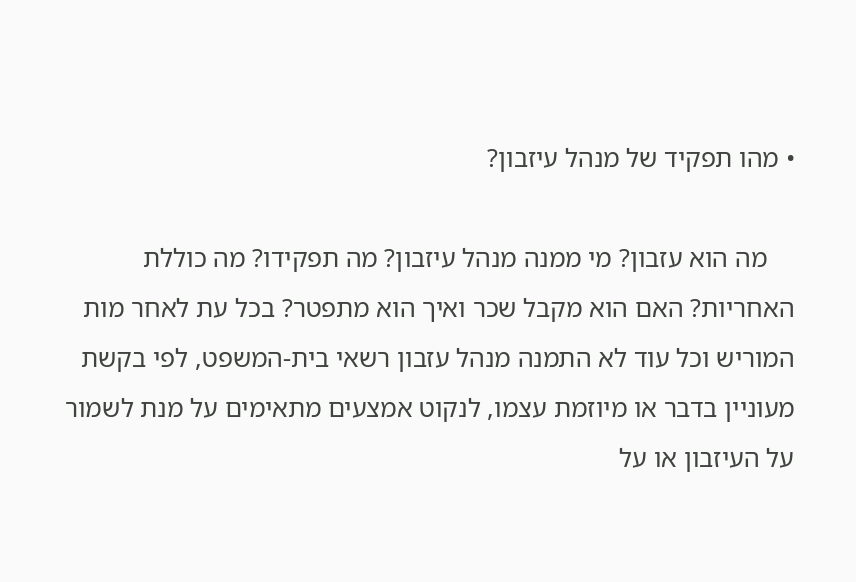• מהו תפקיד של מנהל עיזבון?

    מה הוא עזבון? מי ממנה מנהל עיזבון? מה תפקידו? מה כוללת האחריות? האם הוא מקבל שכר ואיך הוא מתפטר? בכל עת לאחר מות המוריש וכל עוד לא התמנה מנהל עזבון רשאי בית-המשפט, לפי בקשת מעוניין בדבר או מיוזמת עצמו, לנקוט אמצעים מתאימים על מנת לשמור על העיזבון או על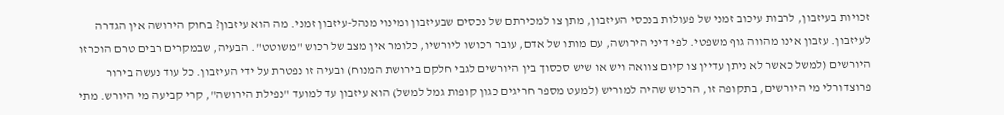זכויות בעיזבון, לרבות עיכוב זמני של פעולות בנכסי העיזבון, מתן צו למכירתם של נכסים שבעיזבון ומינוי מנהל-עיזבון זמני. מה הוא עיזבון? בחוק הירושה אין הגדרה לעיזבון. עזבון אינו מהווה גוף משפטי. לפי דיני הירושה, עם מותו של אדם, עובר רכושו ליורשיו, כלומר אין מצב של רכוש "משוטט". הבעיה, שבמקרים רבים טרם הוכרזו היורשים (למשל כאשר לא ניתן עדיין צו קיום צוואה ויש או שיש סכסוך בין היורשים לגבי חלקם בירושת המנוח) ובעיה זו נפטרת על ידי העיזבון. כל עוד נעשה בירור פרוצדורלי מי היורשים, בתקופה זו, הרכוש שהיה למוריש (למעט מספר חריגים כגון קופות גמל למשל) הוא עיזבון עד למועד "נפילת הירושה", קרי קביעה מי היורש. מתי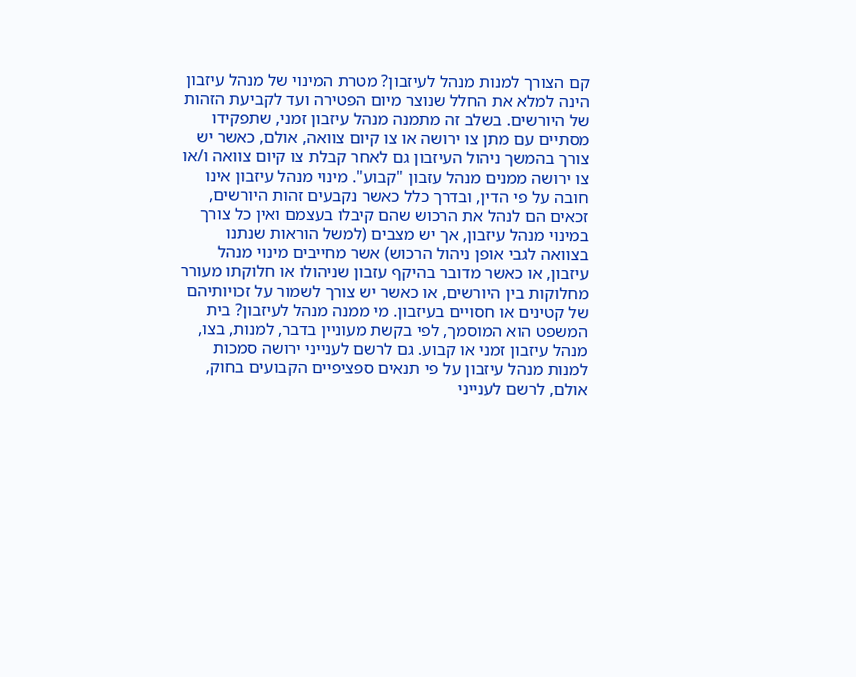קם הצורך למנות מנהל לעיזבון? מטרת המינוי של מנהל עיזבון הינה למלא את החלל שנוצר מיום הפטירה ועד לקביעת הזהות של היורשים. בשלב זה מתמנה מנהל עיזבון זמני, שתפקידו מסתיים עם מתן צו ירושה או צו קיום צוואה, אולם, כאשר יש צורך בהמשך ניהול העיזבון גם לאחר קבלת צו קיום צוואה ו/או צו ירושה ממנים מנהל עזבון "קבוע". מינוי מנהל עיזבון אינו חובה על פי הדין, ובדרך כלל כאשר נקבעים זהות היורשים, זכאים הם לנהל את הרכוש שהם קיבלו בעצמם ואין כל צורך במינוי מנהל עיזבון, אך יש מצבים (למשל הוראות שנתנו בצוואה לגבי אופן ניהול הרכוש) אשר מחייבים מינוי מנהל עיזבון, או כאשר מדובר בהיקף עזבון שניהולו או חלוקתו מעורר מחלוקות בין היורשים, או כאשר יש צורך לשמור על זכויותיהם של קטינים או חסויים בעיזבון. מי ממנה מנהל לעיזבון? בית המשפט הוא המוסמך, לפי בקשת מעוניין בדבר, למנות, בצו, מנהל עיזבון זמני או קבוע. גם לרשם לענייני ירושה סמכות למנות מנהל עיזבון על פי תנאים ספציפיים הקבועים בחוק, אולם, לרשם לענייני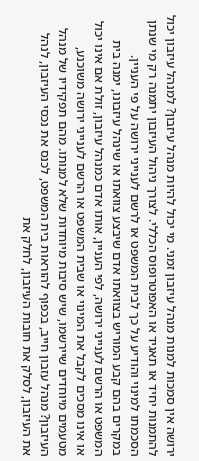ירושה אין סמכות למנות מנהל עיזבון זמני. מי יכול להיות מנהל עיזבון? למנהל עיזבון יכול להתמנות יחיד או תאגיד או האפוטרופוס הכללי. לצורך ניהול העיזבון יתמנה רק מי שנתן הסכמתו למינוי והודיע על כך לבית המשפט או לרשם לענייני ירושה על פי העניין. במקרים בהם קבע המוריש בצוואתו אדם שיבצע צוואתו או שינהל עיזבונו, ימנה בית המשפט או הרשם לענייני ירושה, לפי העניין, אותו אדם כמנהל עיזבון, זולת אם אינו יכול או אינו מסכים לקבל את המינוי או שבית המשפט או הרשם לענייני ירושה משוכנע, מטעמים מיוחדים שיירשמו, שיש סיבות מיוחדות שלא למנותו. מהם תפקידיו של מנהל העיזבון? מנהל עזבון חייב, בכפוף להוראות בית המשפט, לכנס את נכסי העיזבון, לנהל את העיזבון, לסלק את חובות העיזבון, לחלק את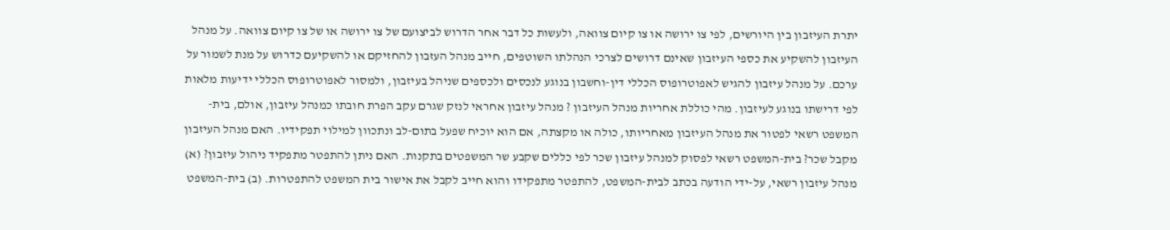יתרת העיזבון בין היורשים, לפי צו ירושה או צו קיום צוואה, ולעשות כל דבר אחר הדרוש לביצועם של צו ירושה או של צו קיום צוואה. על מנהל העיזבון להשקיע את כספי העיזבון שאינם דרושים לצרכי הנהלתו השוטפים, חייב מנהל העזבון להחזיקם או להשקיעם כדרוש על מנת לשמור על ערכם. על מנהל עיזבון להגיש לאפוטרופוס הכללי דין-וחשבון בנוגע לנכסים ולכספים שניהל בעיזבון, ולמסור לאפוטרופוס הכללי ידיעות מלאות לפי דרישתו בנוגע לעיזבון. מהי כוללת אחריות מנהל העיזבון ? מנהל עיזבון אחראי לנזק שגרם עקב הפרת חובתו כמנהל עיזבון, אולם, בית-המשפט רשאי לפטור את מנהל העיזבון מאחריותו, כולה או מקצתה, אם הוא יוכיח שפעל בתום-לב ונתכוון למילוי תפקידיו. האם מנהל העיזבון מקבל שכר? בית-המשפט רשאי לפסוק למנהל עיזבון שכר לפי כללים שקבע שר המשפטים בתקנות. האם ניתן להתפטר מתפקיד ניהול עיזבון? (א) מנהל עיזבון רשאי, על-ידי הודעה בכתב לבית-המשפט, להתפטר מתפקידו והוא חייב לקבל את אישור בית המשפט להתפטרות. (ב) בית-המשפט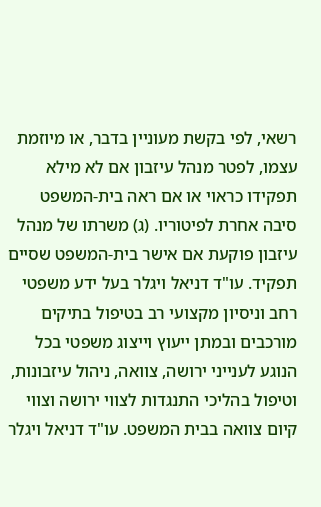רשאי, לפי בקשת מעוניין בדבר, או מיוזמת עצמו, לפטר מנהל עיזבון אם לא מילא תפקידו כראוי או אם ראה בית-המשפט סיבה אחרת לפיטוריו. (ג) משרתו של מנהל עיזבון פוקעת אם אישר בית-המשפט שסיים תפקיד. עו"ד דניאל ויגלר בעל ידע משפטי רחב וניסיון מקצועי רב בטיפול בתיקים מורכבים ובמתן ייעוץ וייצוג משפטי בכל הנוגע לענייני ירושה, צוואה, ניהול עיזבונות, וטיפול בהליכי התנגדות לצווי ירושה וצווי קיום צוואה בבית המשפט. עו"ד דניאל ויגלר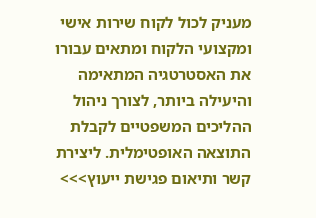מעניק לכול לקוח שירות אישי ומקצועי הלקוח ומתאים עבורו את האסטרטגיה המתאימה והיעילה ביותר, לצורך ניהול ההליכים המשפטיים לקבלת התוצאה האופטימלית. ליצירת קשר ותיאום פגישת ייעוץ>>>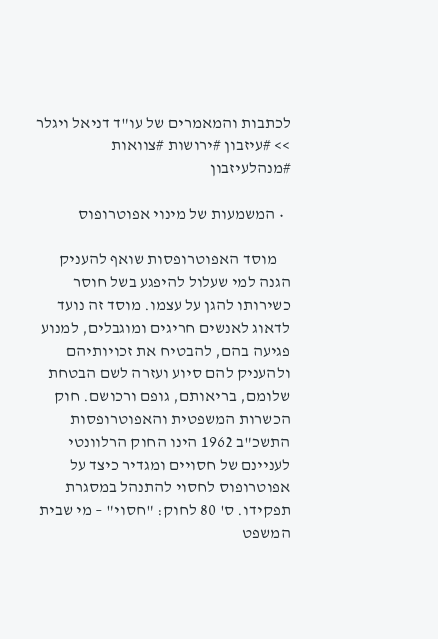לכתבות והמאמרים של עו"ד דניאל ויגלר >> #עיזבון #ירושות #צוואות #מנהלעיזבון

  • המשמעות של מינוי אפוטרופוס

    מוסד האפוטרופסות שואף להעניק הגנה למי שעלול להיפגע בשל חוסר כשירותו להגן על עצמו. מוסד זה נועד לדאוג לאנשים חריגים ומוגבלים, למנוע פגיעה בהם, להבטיח את זכויותיהם ולהעניק להם סיוע ועזרה לשם הבטחת שלומם, בריאותם, גופם ורכושם. חוק הכשרות המשפטית והאפוטרופסות התשכ"ב 1962 הינו החוק הרלוונטי לעניינם של חסויים ומגדיר כיצד על אפוטרופוס לחסוי להתנהל במסגרת תפקידו. ס' 80 לחוק: "חסוי" – מי שבית המשפט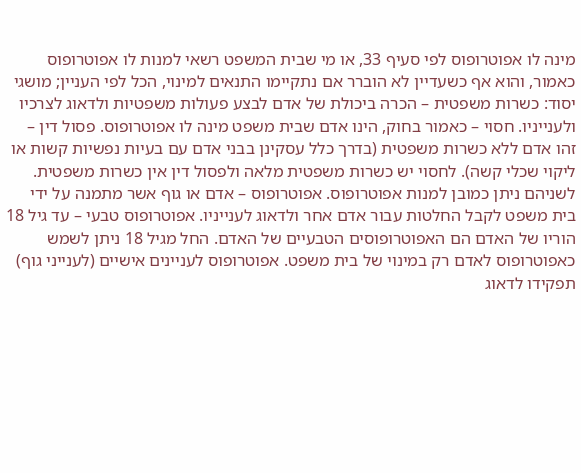מינה לו אפוטרופוס לפי סעיף 33, או מי שבית המשפט רשאי למנות לו אפוטרופוס כאמור, והוא אף כשעדיין לא הוברר אם נתקיימו התנאים למינוי, הכל לפי העניין; מושגי יסוד: כשרות משפטית – הכרה ביכולת של אדם לבצע פעולות משפטיות ולדאוג לצרכיו ולענייניו. חסוי – כאמור בחוק, הינו אדם שבית משפט מינה לו אפוטרופוס. פסול דין – זהו אדם ללא כשרות משפטית (בדרך כלל עסקינן בבני אדם עם בעיות נפשיות קשות או ליקוי שכלי קשה). לחסוי יש כשרות משפטית מלאה ולפסול דין אין כשרות משפטית. לשניהם ניתן כמובן למנות אפוטרופוס. אפוטרופוס – אדם או גוף אשר מתמנה על ידי בית משפט לקבל החלטות עבור אדם אחר ולדאוג לענייניו. אפוטרופוס טבעי – עד גיל 18 הוריו של האדם הם האפוטרופוסים הטבעיים של האדם. החל מגיל 18 ניתן לשמש כאפוטרופוס לאדם רק במינוי של בית משפט. אפוטרופוס לעניינים אישיים (לענייני גוף) תפקידו לדאוג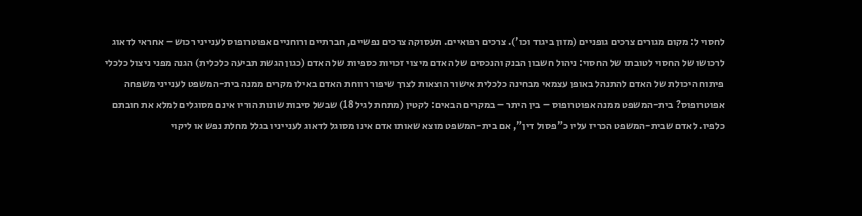לחסוי ל: מקום מגורים צרכים גופניים (מזון ביגוד וכו'). צרכים רפואיים. תעסוקה צרכים נפשיים, חברתיים ורוחניים אפוטרופוס לענייני רכוש – אחראי לדאוג לרכושו של החסוי לטובתו של החסוי: ניהול חשבון הבנק והנכסים של האדם מיצוי זכויות כספיות של האדם (כגון הגשת תביעה כלכלית) הגנה מפני ניצול כלכלי פיתוח היכולת של האדם להתנהל באופן עצמאי מבחינה כלכלית אישור הוצאות לצרך שיפור רווחת האדם באילו מקרים ממנה בית-המשפט לענייני משפחה אפוטרופוס? בית-המשפט ממנה אפוטרופוס – בין היתר – במקרים הבאים: לקטין (מתחת לגיל 18) שבשל סיבות שונות הוריו אינם מסוגלים למלא את חובתם כלפיו. לאדם שבית-המשפט הכריז עליו כ"פסול דין", אם בית-המשפט מוצא שאותו אדם אינו מסוגל לדאוג לענייניו בגלל מחלת נפש או ליקוי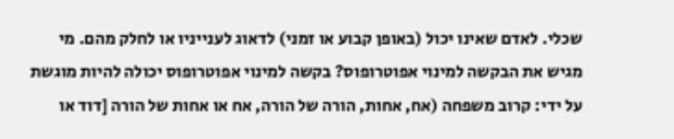שכלי. לאדם שאינו יכול (באופן קבוע או זמני) לדאוג לענייניו או לחלק מהם. מי מגיש את הבקשה למינוי אפוטרופוס? בקשה למינוי אפוטרופוס יכולה להיות מוגשת על ידי: קרוב משפחה (אח, אחות, הורה של הורה, אח או אחות של הורה [דוד או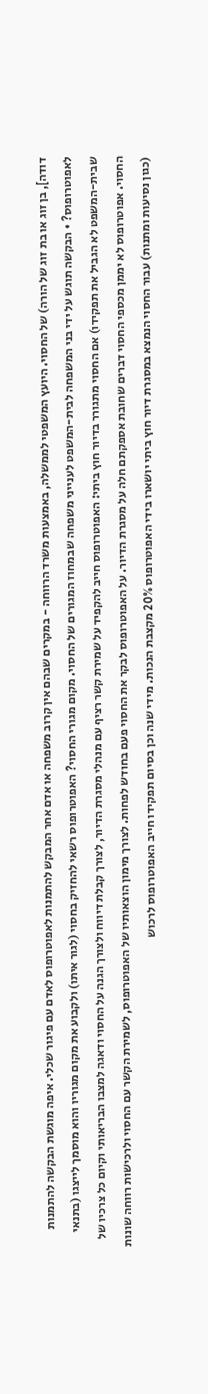דודה], בן זוג או בת זוג של הורה) של החסוי. היועץ המשפטי לממשלה, באמצעות משרד הרווחה - במקרים שבהם אין קרוב משפחה או אדם אחר המבקש להתמנות לאפוטרופוס לאדם עם פיגור שכלי. איפה מוגשת הבקשה להתמנות לאפוטרופוס? • הבקשה תוגש על ידי בני המשפחה לבית-המשפט לענייני משפחה שבמחוז המגורים של החסוי. מקום מגורי החסוי? האפוטרופוס רשאי להחזיק בחסוי (לגור איתו) ולקבוע את מקום מגוריו והוא מוסמך לייצגו (בתנאי שבית-המשפט לא הגביל את תפקידו) אם החסוי מתגורר בדיור חוץ ביתי: האפוטרופוס חייב להקפיד על שמירת קשר רציף עם מנהלי מסגרת הדיור, לצורך קבלת דיווח ולצורך הגנה על החסוי ודאגה למצבו הבריאותי וקיום כל צרכיו של החסוי. אפוטרופוס לא יממן מכספי החסוי דברים שחובת אספקתם חלה על מסגרת הדיור. על האפוטרופוס לבקר את החסוי פעם בחודש לפחות. לצורך מימון הוצאותיו של האפוטרופוס, לשמירת הקשר עם החסוי ולרכישות רווחה שונות (כגון נסיעות ומתנות) עבור החסוי הנמצא במסגרת דיור חוץ ביתי יושארו בידי האפוטרופוס 20% מקצבת הנכות. מידי שנה וכן בסיום תפקידו חייב האפוטרופוס לרכוש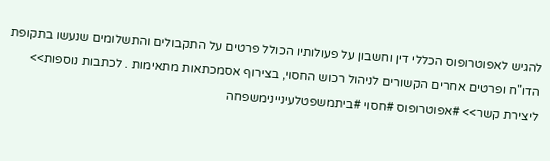להגיש לאפוטרופוס הכללי דין וחשבון על פעולותיו הכולל פרטים על התקבולים והתשלומים שנעשו בתקופת הדו"ח ופרטים אחרים הקשורים לניהול רכוש החסוי, בצירוף אסמכתאות מתאימות . לכתבות נוספות>> ליצירת קשר>> #אפוטרופוס #חסוי #ביתמשפטלעיניינימשפחה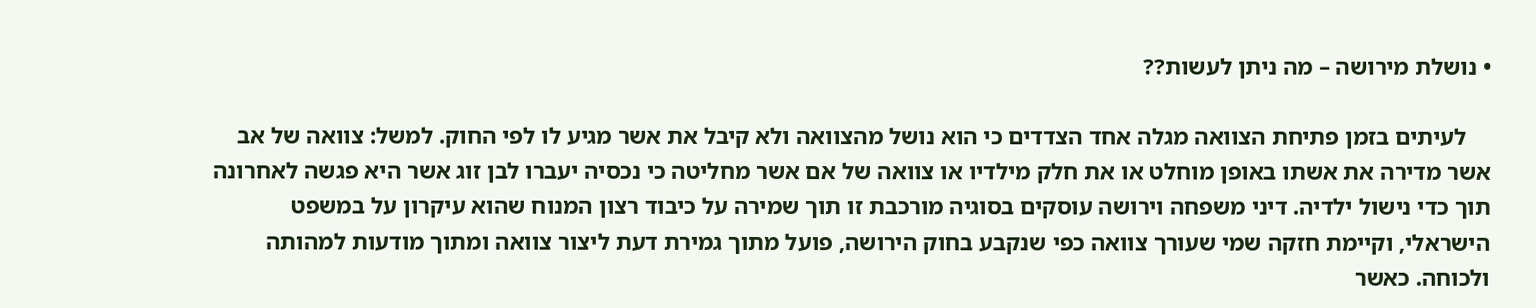• נושלת מירושה – מה ניתן לעשות??

    לעיתים בזמן פתיחת הצוואה מגלה אחד הצדדים כי הוא נושל מהצוואה ולא קיבל את אשר מגיע לו לפי החוק. למשל: צוואה של אב אשר מדירה את אשתו באופן מוחלט או את חלק מילדיו או צוואה של אם אשר מחליטה כי נכסיה יעברו לבן זוג אשר היא פגשה לאחרונה תוך כדי נישול ילדיה. דיני משפחה וירושה עוסקים בסוגיה מורכבת זו תוך שמירה על כיבוד רצון המנוח שהוא עיקרון על במשפט הישראלי, וקיימת חזקה שמי שעורך צוואה כפי שנקבע בחוק הירושה, פועל מתוך גמירת דעת ליצור צוואה ומתוך מודעות למהותה ולכוחה. כאשר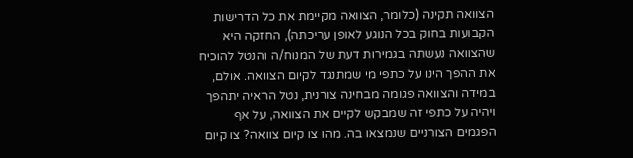הצוואה תקינה (כלומר, הצוואה מקיימת את כל הדרישות הקבועות בחוק בכל הנוגע לאופן עריכתה), החזקה היא שהצוואה נעשתה בגמירות דעת של המנוח/ה והנטל להוכיח את ההפך הינו על כתפי מי שמתנגד לקיום הצוואה. אולם, במידה והצוואה פגומה מבחינה צורנית, נטל הראיה יתהפך ויהיה על כתפי זה שמבקש לקיים את הצוואה, על אף הפגמים הצורניים שנמצאו בה. מהו צו קיום צוואה? צו קיום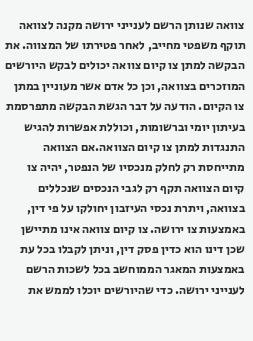צוואה שנותן הרשם לענייני ירושה מקנה לצוואה תוקף משפטי מחייב, לאחר פטירתו של המצווה. את הבקשה למתן צו קיום צוואה יכולים לבקש היורשים המוזכרים בצוואה, וכן כל אדם אשר מעוניין במתן צו הקיום. הודעה על דבר הגשת הבקשה מתפרסמת בעיתון יומי וברשומות, וכוללת אפשרות להגיש התנגדות למתן צו קיום הצוואה.אם הצוואה מתייחסת רק לחלק מנכסיו של הנפטר, יהיה צו קיום הצוואה תקף רק לגבי הנכסים שנכללים בצוואה, ויתרת נכסי העיזבון יחולקו על פי דין, באמצעות צו ירושה. צו קיום צוואה אינו מתיישן שכן דינו הוא כדין פסק דין, וניתן לקבלו בכל עת באמצעות המאגר הממוחשב בכל לשכות הרשם לענייני ירושה. כדי שהיורשים יוכלו לממש את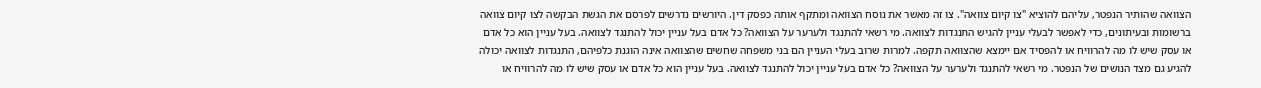הצוואה שהותיר הנפטר, עליהם להוציא "צו קיום צוואה". צו זה מאשר את נוסח הצוואה ומתקף אותה כפסק דין. היורשים נדרשים לפרסם את הגשת הבקשה לצו קיום צוואה ברשומות ובעיתונים, כדי לאפשר לבעלי עניין להגיש התנגדות לצוואה. מי רשאי להתנגד ולערער על הצוואה? כל אדם בעל עניין יכול להתנגד לצוואה. בעל עניין הוא כל אדם או עסק שיש לו מה להרוויח או להפסיד אם יימצא שהצוואה תקפה. למרות שרוב בעלי העניין הם בני משפחה שחשים שהצוואה אינה הוגנת כלפיהם, התנגדות לצוואה יכולה להגיע גם מצד הנושים של הנפטר. מי רשאי להתנגד ולערער על הצוואה? כל אדם בעל עניין יכול להתנגד לצוואה. בעל עניין הוא כל אדם או עסק שיש לו מה להרוויח או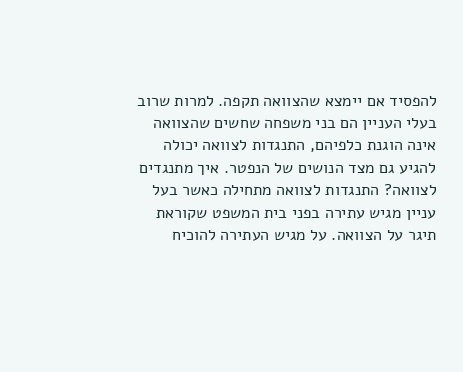להפסיד אם יימצא שהצוואה תקפה. למרות שרוב בעלי העניין הם בני משפחה שחשים שהצוואה אינה הוגנת כלפיהם, התנגדות לצוואה יכולה להגיע גם מצד הנושים של הנפטר. איך מתנגדים לצוואה? התנגדות לצוואה מתחילה כאשר בעל עניין מגיש עתירה בפני בית המשפט שקוראת תיגר על הצוואה. על מגיש העתירה להוכיח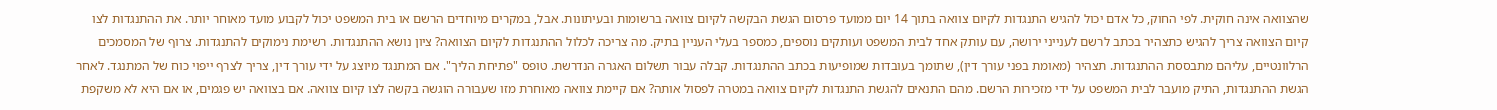שהצוואה אינה חוקית. לפי החוק, כל אדם יכול להגיש התנגדות לקיום צוואה בתוך 14 יום ממועד פרסום הגשת הבקשה לקיום צוואה ברשומות ובעיתונות. אבל, במקרים מיוחדים הרשם או בית המשפט יכול לקבוע מועד מאוחר יותר. את ההתנגדות לצו קיום הצוואה צריך להגיש כתצהיר בכתב לרשם לענייני ירושה, עם עותק אחד לבית המשפט ועותקים נוספים, כמספר בעלי העניין בתיק. מה צריכה לכלול ההתנגדות לקיום הצוואה? ציון נושא ההתנגדות. רשימת נימוקים להתנגדות. צרוף של המסמכים הרלוונטיים, עליהם מתבססת ההתנגדות. תצהיר (מאומת בפני עורך דין), שתומך בעובדות שמופיעות בכתב ההתנגדות. קבלה עבור תשלום האגרה הנדרשת. טופס "פתיחת הליך". אם המתנגד מיוצג על ידי עורך דין, צריך לצרף ייפוי כוח של המתנגד. לאחר הגשת ההתנגדות, התיק מועבר לבית המשפט על ידי מזכירות הרשם. מהם התנאים להגשת התנגדות לקיום צוואה במטרה לפסול אותה? אם קיימת צוואה מאוחרת מזו שעבורה הוגשה בקשה לצו קיום צוואה. אם בצוואה יש פגמים, או אם היא לא משקפת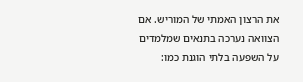את הרצון האמתי של המוריש. אם הצוואה נערכה בתנאים שמלמדים על השפעה בלתי הוגנת כמו: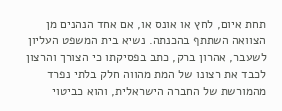תחת איום, לחץ או אונס או, אם אחד הנהנים מן הצוואה השתתף בהכנתה. נשיא בית המשפט העליון לשעבר, אהרון ברק, כתב בפסיקתו כי הצורך והרצון לכבד את רצונו של המת מהווה חלק בלתי נפרד מהמורשת של החברה הישראלית, והוא כביטוי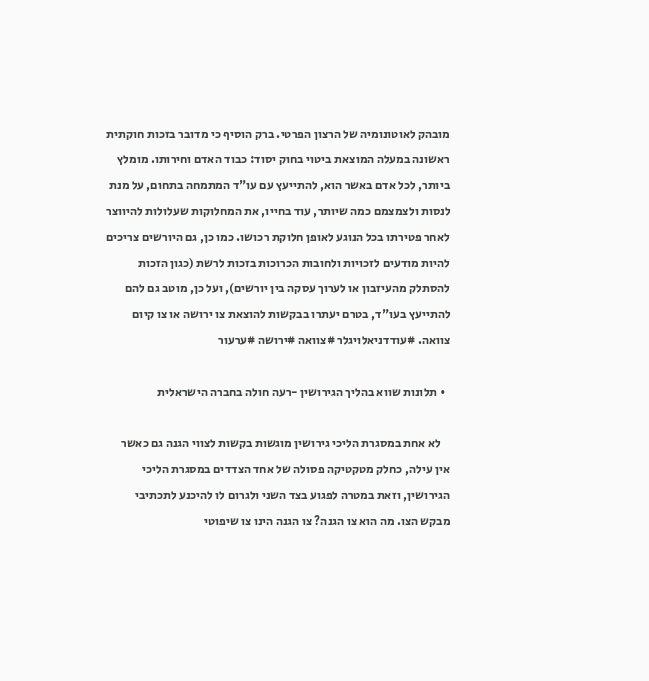מובהק לאוטונומיה של הרצון הפרטי. ברק הוסיף כי מדובר בזכות חוקתית ראשונה במעלה המוצאת ביטוי בחוק יסוד: כבוד האדם וחירותו. מומלץ ביותר, לכל אדם באשר הוא, להתייעץ עם עו"ד המתמחה בתחום, על מנת לנסות ולצמצמם כמה שיותר, עוד בחייו, את המחלוקות שעלולות להיווצר לאחר פטירתו בכל הנוגע לאופן חלוקת רכושו. כמו כן, גם היורשים צריכים להיות מודעים לזכויות ולחובות הכרוכות בזכות לרשת (כגון הזכות להסתלק מהעיזבון או לערוך עסקה בין יורשים), ועל כן, מוטב גם להם להתייעץ בעו"ד, בטרם יעתרו בבקשות להוצאת צו ירושה או צו קיום צוואה. #עודדניאלויגלר #צוואה #ירושה #ערעור

  • תלונות שווא בהליך הגירושין -רעה חולה בחברה הישראלית

    לא אחת במסגרת הליכי גירושין מוגשות בקשות לצווי הגנה גם כאשר אין עילה, כחלק מטקטיקה פסולה של אחד הצדדים במסגרת הליכי הגירושין, וזאת במטרה לפגוע בצד השני ולגרום לו להיכנע לתכתיבי מבקש הצו. מה הוא צו הגנה? צו הגנה הינו צו שיפוטי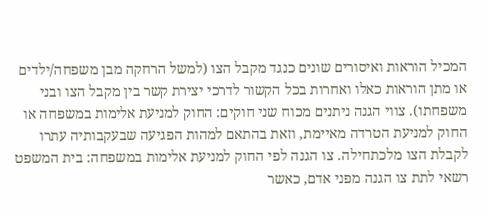המכיל הוראות ואיסורים שונים כנגד מקבל הצו (למשל הרחקה מבן משפחה/ילדים או מתן הוראות כאלו ואחרות בכל הקשור לדרכי יצירת קשר בין מקבל הצו ובני משפחתו). צווי הגנה ניתנים מכוח שני חוקים: החוק למניעת אלימות במשפחה או החוק למניעת הטרדה מאיימת, וזאת בהתאם למהות הפגיעה שבעקבותיה עתרו לקבלת הצו מלכתחילה. צו הגנה לפי החוק למניעת אלימות במשפחה: בית המשפט רשאי לתת צו הגנה מפני אדם, כאשר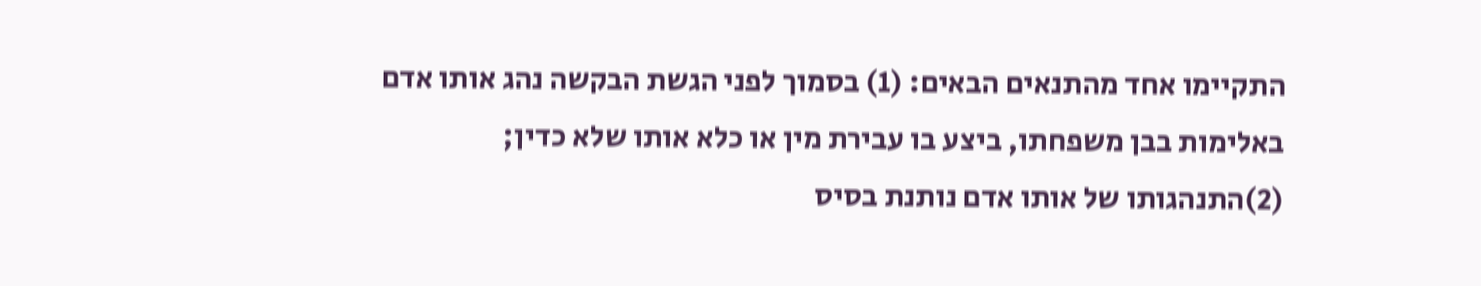התקיימו אחד מהתנאים הבאים: (1) בסמוך לפני הגשת הבקשה נהג אותו אדם באלימות בבן משפחתו, ביצע בו עבירת מין או כלא אותו שלא כדין; (2)התנהגותו של אותו אדם נותנת בסיס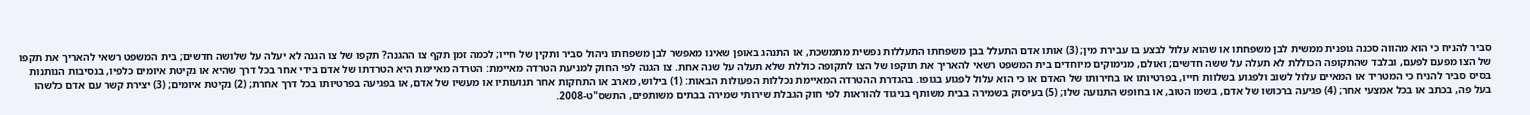סביר להניח כי הוא מהווה סכנה גופנית ממשית לבן משפחתו או שהוא עלול לבצע בו עבירת מין; (3) אותו אדם התעלל בבן משפחתו התעללות נפשית מתמשכת, או התנהג באופן שאינו מאפשר לבן משפחתו ניהול סביר ותקין של חייו; לכמה זמן תקף צו ההגנה? תקפו של צו הגנה לא יעלה על שלושה חדשים; בית המשפט רשאי להאריך את תקפו של הצו מפעם לפעם, ובלבד שהתקופה הכוללת לא תעלה על ששה חדשים; ואולם, מנימוקים מיוחדים בית המשפט רשאי להאריך את תוקפו של הצו לתקופה כוללת שלא תעלה על שנה אחת. צו הגנה לפי החוק למניעת הטרדה מאיימת: הטרדה מאיימת היא הטרדתו של אדם בידי אחר בכל דרך שהיא או נקיטת איומים כלפיו, בנסיבות הנותנות בסיס סביר להניח כי המטריד או המאיים עלול לשוב ולפגוע בשלוות חייו, בפרטיותו או בחירותו של האדם או כי הוא עלול לפגוע בגופו. בהגדרת ההטרדה המאיימת נכללות הפעולות הבאות: (1) בילוש, מארב או התחקות אחר תנועותיו או מעשיו של אדם, או בפגיעה בפרטיותו בכל דרך אחרת; (2) נקיטת איומים; (3) יצירת קשר עם אדם כלשהו בעל פה, בכתב או בכל אמצעי אחר; (4) פגיעה ברכושו של אדם, בשמו הטוב, או בחופש התנועה שלו; (5) בעיסוק בשמירה בבית משותף בניגוד להוראות לפי חוק הגבלת שירותי שמירה בבתים משותפים, התשס"ט-2008.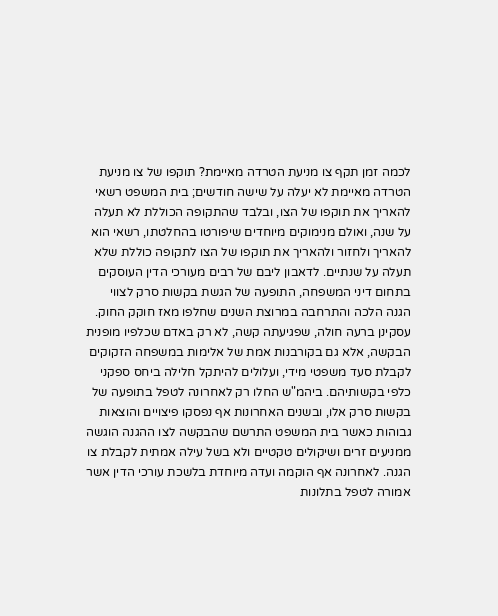לכמה זמן תקף צו מניעת הטרדה מאיימת? תוקפו של צו מניעת הטרדה מאיימת לא יעלה על שישה חודשים; בית המשפט רשאי להאריך את תוקפו של הצו, ובלבד שהתקופה הכוללת לא תעלה על שנה, ואולם מנימוקים מיוחדים שיפורטו בהחלטתו, רשאי הוא להאריך ולחזור ולהאריך את תוקפו של הצו לתקופה כוללת שלא תעלה על שנתיים. לדאבון ליבם של רבים מעורכי הדין העוסקים בתחום דיני המשפחה, התופעה של הגשת בקשות סרק לצווי הגנה הלכה והתרחבה במרוצת השנים שחלפו מאז חוקק החוק. עסקינן ברעה חולה, שפגיעתה קשה, לא רק באדם שכלפיו מופנית הבקשה, אלא גם בקורבנות אמת של אלימות במשפחה הזקוקים לקבלת סעד משפטי מידי, ועלולים להיתקל חלילה ביחס ספקני כלפי בקשותיהם. ביהמ"ש החלו רק לאחרונה לטפל בתופעה של בקשות סרק אלו, ובשנים האחרונות אף נפסקו פיצויים והוצאות גבוהות כאשר בית המשפט התרשם שהבקשה לצו ההגנה הוגשה ממניעים זרים ושיקולים טקטיים ולא בשל עילה אמתית לקבלת צו הגנה. לאחרונה אף הוקמה ועדה מיוחדת בלשכת עורכי הדין אשר אמורה לטפל בתלונות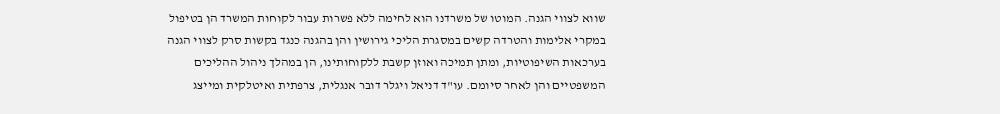שווא לצווי הגנה. המוטו של משרדנו הוא לחימה ללא פשרות עבור לקוחות המשרד הן בטיפול במקרי אלימות והטרדה קשים במסגרת הליכי גירושין והן בהגנה כנגד בקשות סרק לצווי הגנה בערכאות השיפוטיות, ומתן תמיכה ואוזן קשבת ללקוחותינו, הן במהלך ניהול ההליכים המשפטיים והן לאחר סיומם. עו"ד דניאל ויגלר דובר אנגלית, צרפתית ואיטלקית ומייצג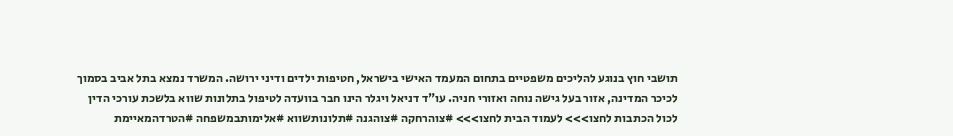תושבי חוץ בנוגע להליכים משפטיים בתחום המעמד האישי בישראל, חטיפות ילדים ודיני ירושה. המשרד נמצא בתל אביב בסמוך לכיכר המדינה, אזור בעל גישה נוחה ואזורי חניה. עו"ד דניאל ויגלר הינו חבר בוועדה לטיפול בתלונות שווא בלשכת עורכי הדין לכול הכתבות לחצו>>> לעמוד הבית לחצו>>> #צוהרחקה #צוהגנה #תלונותשווא #אלימותבמשפחה #הטרדהמאיימת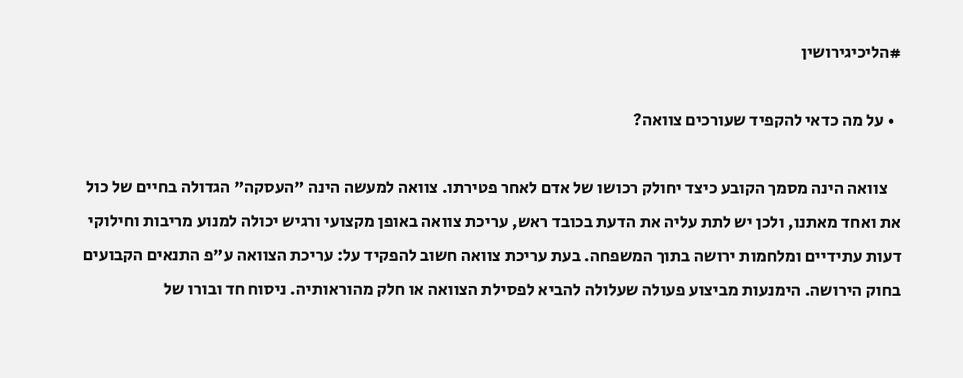#הליכיגירושין

  • על מה כדאי להקפיד שעורכים צוואה?

    צוואה הינה מסמך הקובע כיצד יחולק רכושו של אדם לאחר פטירתו. צוואה למעשה הינה "העסקה" הגדולה בחיים של כול את ואחד מאתנו, ולכן יש לתת עליה את הדעת בכובד ראש, עריכת צוואה באופן מקצועי ורגיש יכולה למנוע מריבות וחילוקי דעות עתידיים ומלחמות ירושה בתוך המשפחה. בעת עריכת צוואה חשוב להפקיד על: עריכת הצוואה ע"פ התנאים הקבועים בחוק הירושה. הימנעות מביצוע פעולה שעלולה להביא לפסילת הצוואה או חלק מהוראותיה. ניסוח חד ובורו של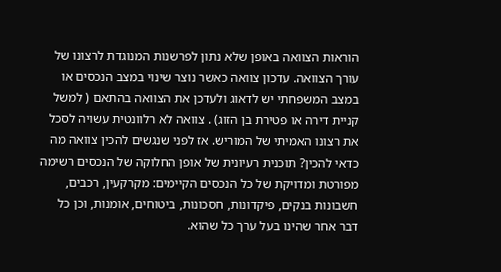הוראות הצוואה באופן שלא נתון לפרשנות המנוגדת לרצונו של עורך הצוואה. עדכון צוואה כאשר נוצר שינוי במצב הנכסים או במצב המשפחתי יש לדאוג ולעדכן את הצוואה בהתאם ( למשל קניית דירה או פטירת בן הזוג) . צוואה לא רלוונטית עשויה לסכל את רצונו האמיתי של המוריש. אז לפני שנגשים להכין צוואה מה כדאי להכין? תוכנית רעיונית של אופן החלוקה של הנכסים רשימה מפורטת ומדויקת של כל הנכסים הקיימים: מקרקעין, רכבים, חשבונות בנקים, פיקדונות, חסכונות, ביטוחים, אומנות, וכן כל דבר אחר שהינו בעל ערך כל שהוא.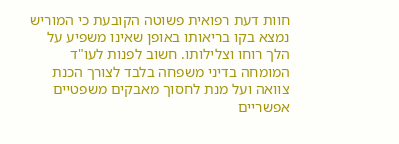חוות דעת רפואית פשוטה הקובעת כי המוריש נמצא בקו בריאותו באופן שאינו משפיע על הלך רוחו וצלילותו. חשוב לפנות לעו"ד המומחה בדיני משפחה בלבד לצורך הכנת צוואה ועל מנת לחסוך מאבקים משפטיים אפשריים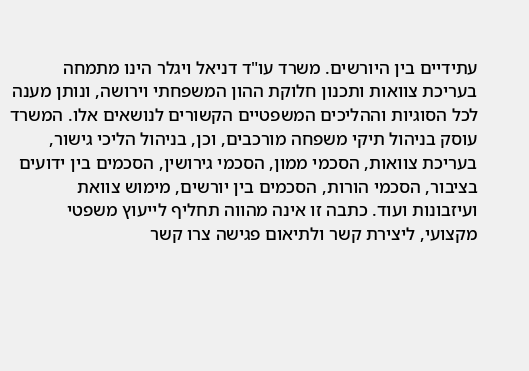עתידיים בין היורשים. משרד עו"ד דניאל ויגלר הינו מתמחה בעריכת צוואות ותכנון חלוקת ההון המשפחתי וירושה, ונותן מענה לכל הסוגיות וההליכים המשפטיים הקשורים לנושאים אלו. המשרד עוסק בניהול תיקי משפחה מורכבים, וכן, בניהול הליכי גישור, בעריכת צוואות, הסכמי ממון, הסכמי גירושין, הסכמים בין ידועים בציבור, הסכמי הורות, הסכמים בין יורשים, מימוש צוואת ועיזבונות ועוד. כתבה זו אינה מהווה תחליף לייעוץ משפטי מקצועי, ליצירת קשר ולתיאום פגישה צרו קשר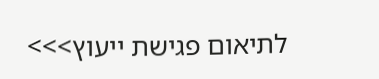לתיאום פגישת ייעוץ>>>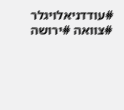#עודדניאלויגלר #צוואה #ירושה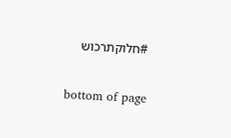#חלוקתרכוש

bottom of page